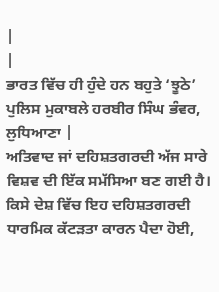|
|
ਭਾਰਤ ਵਿੱਚ ਹੀ ਹੁੰਦੇ ਹਨ ਬਹੁਤੇ ‘ਝੂਠੇ’ ਪੁਲਿਸ ਮੁਕਾਬਲੇ ਹਰਬੀਰ ਸਿੰਘ ਭੰਵਰ, ਲੁਧਿਆਣਾ |
ਅਤਿਵਾਦ ਜਾਂ ਦਹਿਸ਼ਤਗਰਦੀ ਅੱਜ ਸਾਰੇ ਵਿਸ਼ਵ ਦੀ ਇੱਕ ਸਮੱਸਿਆ ਬਣ ਗਈ ਹੈ। ਕਿਸੇ ਦੇਸ਼ ਵਿੱਚ ਇਹ ਦਹਿਸ਼ਤਗਰਦੀ ਧਾਰਮਿਕ ਕੱਟੜਤਾ ਕਾਰਨ ਪੈਦਾ ਹੋਈ,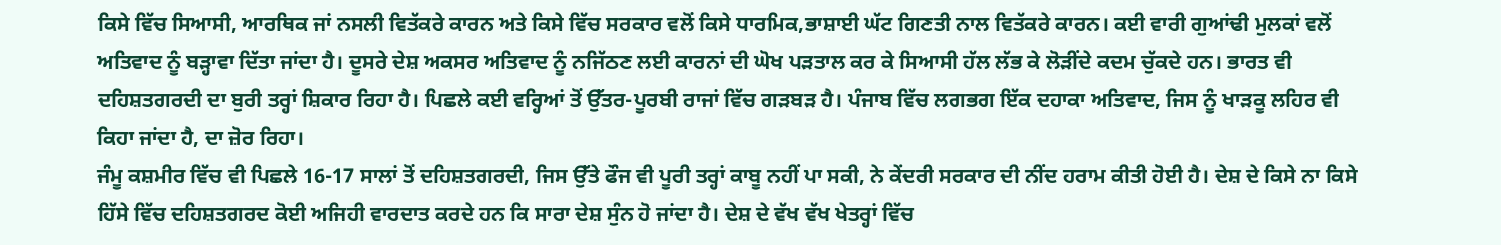ਕਿਸੇ ਵਿੱਚ ਸਿਆਸੀ, ਆਰਥਿਕ ਜਾਂ ਨਸਲੀ ਵਿਤੱਕਰੇ ਕਾਰਨ ਅਤੇ ਕਿਸੇ ਵਿੱਚ ਸਰਕਾਰ ਵਲੋਂ ਕਿਸੇ ਧਾਰਮਿਕ,ਭਾਸ਼ਾਈ ਘੱਟ ਗਿਣਤੀ ਨਾਲ ਵਿਤੱਕਰੇ ਕਾਰਨ। ਕਈ ਵਾਰੀ ਗੁਆਂਢੀ ਮੁਲਕਾਂ ਵਲੋਂ ਅਤਿਵਾਦ ਨੂੰ ਬੜ੍ਹਾਵਾ ਦਿੱਤਾ ਜਾਂਦਾ ਹੈ। ਦੂਸਰੇ ਦੇਸ਼ ਅਕਸਰ ਅਤਿਵਾਦ ਨੂੰ ਨਜਿੱਠਣ ਲਈ ਕਾਰਨਾਂ ਦੀ ਘੋਖ ਪੜਤਾਲ ਕਰ ਕੇ ਸਿਆਸੀ ਹੱਲ ਲੱਭ ਕੇ ਲੋੜੀਂਦੇ ਕਦਮ ਚੁੱਕਦੇ ਹਨ। ਭਾਰਤ ਵੀ ਦਹਿਸ਼ਤਗਰਦੀ ਦਾ ਬੁਰੀ ਤਰ੍ਹਾਂ ਸ਼ਿਕਾਰ ਰਿਹਾ ਹੈ। ਪਿਛਲੇ ਕਈ ਵਰ੍ਹਿਆਂ ਤੋਂ ਉੱਤਰ-ਪੂਰਬੀ ਰਾਜਾਂ ਵਿੱਚ ਗੜਬੜ ਹੈ। ਪੰਜਾਬ ਵਿੱਚ ਲਗਭਗ ਇੱਕ ਦਹਾਕਾ ਅਤਿਵਾਦ, ਜਿਸ ਨੂੰ ਖਾੜਕੂ ਲਹਿਰ ਵੀ ਕਿਹਾ ਜਾਂਦਾ ਹੈ, ਦਾ ਜ਼ੋਰ ਰਿਹਾ।
ਜੰਮੂ ਕਸ਼ਮੀਰ ਵਿੱਚ ਵੀ ਪਿਛਲੇ 16-17 ਸਾਲਾਂ ਤੋਂ ਦਹਿਸ਼ਤਗਰਦੀ, ਜਿਸ ਉੱਤੇ ਫੌਜ ਵੀ ਪੂਰੀ ਤਰ੍ਹਾਂ ਕਾਬੂ ਨਹੀਂ ਪਾ ਸਕੀ, ਨੇ ਕੇਂਦਰੀ ਸਰਕਾਰ ਦੀ ਨੀਂਦ ਹਰਾਮ ਕੀਤੀ ਹੋਈ ਹੈ। ਦੇਸ਼ ਦੇ ਕਿਸੇ ਨਾ ਕਿਸੇ ਹਿੱਸੇ ਵਿੱਚ ਦਹਿਸ਼ਤਗਰਦ ਕੋਈ ਅਜਿਹੀ ਵਾਰਦਾਤ ਕਰਦੇ ਹਨ ਕਿ ਸਾਰਾ ਦੇਸ਼ ਸੁੰਨ ਹੋ ਜਾਂਦਾ ਹੈ। ਦੇਸ਼ ਦੇ ਵੱਖ ਵੱਖ ਖੇਤਰ੍ਹਾਂ ਵਿੱਚ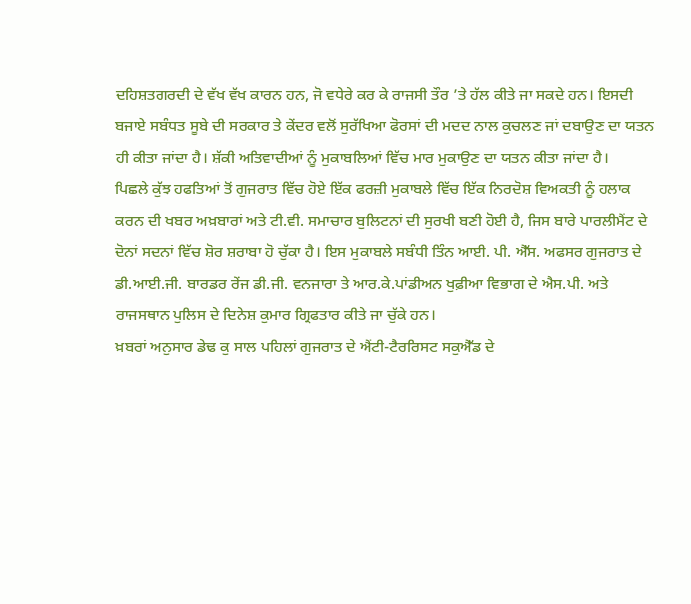ਦਹਿਸ਼ਤਗਰਦੀ ਦੇ ਵੱਖ ਵੱਖ ਕਾਰਨ ਹਨ, ਜੋ ਵਧੇਰੇ ਕਰ ਕੇ ਰਾਜਸੀ ਤੌਰ ’ਤੇ ਹੱਲ ਕੀਤੇ ਜਾ ਸਕਦੇ ਹਨ। ਇਸਦੀ ਬਜਾਏ ਸਬੰਧਤ ਸੂਬੇ ਦੀ ਸਰਕਾਰ ਤੇ ਕੇਂਦਰ ਵਲੋਂ ਸੁਰੱਖਿਆ ਫੋਰਸਾਂ ਦੀ ਮਦਦ ਨਾਲ ਕੁਚਲਣ ਜਾਂ ਦਬਾਉਣ ਦਾ ਯਤਨ ਹੀ ਕੀਤਾ ਜਾਂਦਾ ਹੈ। ਸ਼ੱਕੀ ਅਤਿਵਾਦੀਆਂ ਨੂੰ ਮੁਕਾਬਲਿਆਂ ਵਿੱਚ ਮਾਰ ਮੁਕਾਉਣ ਦਾ ਯਤਨ ਕੀਤਾ ਜਾਂਦਾ ਹੈ।
ਪਿਛਲੇ ਕੁੱਝ ਹਫਤਿਆਂ ਤੋਂ ਗੁਜਰਾਤ ਵਿੱਚ ਹੋਏ ਇੱਕ ਫਰਜ਼ੀ ਮੁਕਾਬਲੇ ਵਿੱਚ ਇੱਕ ਨਿਰਦੋਸ਼ ਵਿਅਕਤੀ ਨੂੰ ਹਲਾਕ ਕਰਨ ਦੀ ਖਬਰ ਅਖ਼ਬਾਰਾਂ ਅਤੇ ਟੀ.ਵੀ. ਸਮਾਚਾਰ ਬੁਲਿਟਨਾਂ ਦੀ ਸੁਰਖੀ ਬਣੀ ਹੋਈ ਹੈ, ਜਿਸ ਬਾਰੇ ਪਾਰਲੀਮੈਂਟ ਦੇ ਦੋਨਾਂ ਸਦਨਾਂ ਵਿੱਚ ਸ਼ੋਰ ਸ਼ਰਾਬਾ ਹੋ ਚੁੱਕਾ ਹੈ। ਇਸ ਮੁਕਾਬਲੇ ਸਬੰਧੀ ਤਿੰਨ ਆਈ. ਪੀ. ਐੱਸ. ਅਫਸਰ ਗੁਜਰਾਤ ਦੇ ਡੀ.ਆਈ.ਜੀ. ਬਾਰਡਰ ਰੇਂਜ ਡੀ.ਜੀ. ਵਨਜਾਰਾ ਤੇ ਆਰ.ਕੇ.ਪਾਂਡੀਅਨ ਖੁਫ਼ੀਆ ਵਿਭਾਗ ਦੇ ਐਸ.ਪੀ. ਅਤੇ ਰਾਜਸਥਾਨ ਪੁਲਿਸ ਦੇ ਦਿਨੇਸ਼ ਕੁਮਾਰ ਗ੍ਰਿਫਤਾਰ ਕੀਤੇ ਜਾ ਚੁੱਕੇ ਹਨ।
ਖ਼ਬਰਾਂ ਅਨੁਸਾਰ ਡੇਢ ਕੁ ਸਾਲ ਪਹਿਲਾਂ ਗੁਜਰਾਤ ਦੇ ਐਂਟੀ-ਟੈਰਰਿਸਟ ਸਕੁਐੱਡ ਦੇ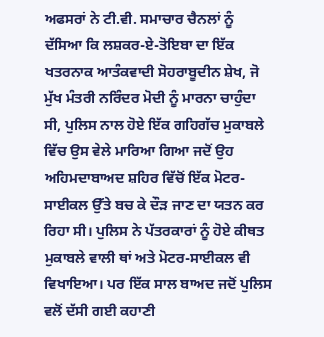ਅਫਸਰਾਂ ਨੇ ਟੀ.ਵੀ. ਸਮਾਚਾਰ ਚੈਨਲਾਂ ਨੂੰ ਦੱਸਿਆ ਕਿ ਲਸ਼ਕਰ-ਏ-ਤੋਇਬਾ ਦਾ ਇੱਕ ਖਤਰਨਾਕ ਆਤੰਕਵਾਦੀ ਸੋਹਰਾਬੂਦੀਨ ਸ਼ੇਖ, ਜੋ ਮੁੱਖ ਮੰਤਰੀ ਨਰਿੰਦਰ ਮੋਦੀ ਨੂੰ ਮਾਰਨਾ ਚਾਹੁੰਦਾ ਸੀ, ਪੁਲਿਸ ਨਾਲ ਹੋਏ ਇੱਕ ਗਹਿਗੱਚ ਮੁਕਾਬਲੇ ਵਿੱਚ ਉਸ ਵੇਲੇ ਮਾਰਿਆ ਗਿਆ ਜਦੋਂ ਉਹ ਅਹਿਮਦਾਬਾਅਦ ਸ਼ਹਿਰ ਵਿੱਚੋਂ ਇੱਕ ਮੋਟਰ-ਸਾਈਕਲ ਉੱਤੇ ਬਚ ਕੇ ਦੌੜ ਜਾਣ ਦਾ ਯਤਨ ਕਰ ਰਿਹਾ ਸੀ। ਪੁਲਿਸ ਨੇ ਪੱਤਰਕਾਰਾਂ ਨੂੰ ਹੋਏ ਕੀਥਤ ਮੁਕਾਬਲੇ ਵਾਲੀ ਥਾਂ ਅਤੇ ਮੋਟਰ-ਸਾਈਕਲ ਵੀ ਵਿਖਾਇਆ। ਪਰ ਇੱਕ ਸਾਲ ਬਾਅਦ ਜਦੋਂ ਪੁਲਿਸ ਵਲੋਂ ਦੱਸੀ ਗਈ ਕਹਾਣੀ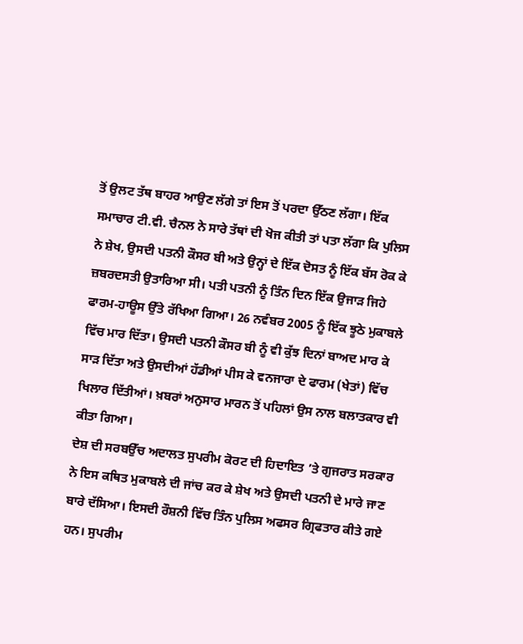ਤੋਂ ਉਲਟ ਤੱਥ ਬਾਹਰ ਆਉਣ ਲੱਗੇ ਤਾਂ ਇਸ ਤੋਂ ਪਰਦਾ ਉੱਠਣ ਲੱਗਾ। ਇੱਕ ਸਮਾਚਾਰ ਟੀ.ਵੀ. ਚੈਨਲ ਨੇ ਸਾਰੇ ਤੱਥਾਂ ਦੀ ਖੋਜ ਕੀਤੀ ਤਾਂ ਪਤਾ ਲੱਗਾ ਕਿ ਪੁਲਿਸ ਨੇ ਸ਼ੇਖ, ਉਸਦੀ ਪਤਨੀ ਕੌਸਰ ਬੀ ਅਤੇ ਉਨ੍ਹਾਂ ਦੇ ਇੱਕ ਦੋਸਤ ਨੂੰ ਇੱਕ ਬੱਸ ਰੋਕ ਕੇ ਜ਼ਬਰਦਸਤੀ ਉਤਾਰਿਆ ਸੀ। ਪਤੀ ਪਤਨੀ ਨੂੰ ਤਿੰਨ ਦਿਨ ਇੱਕ ਉਜਾੜ ਜਿਹੇ ਫਾਰਮ-ਹਾਊਸ ਉੱਤੇ ਰੱਖਿਆ ਗਿਆ। 26 ਨਵੰਬਰ 2005 ਨੂੰ ਇੱਕ ਝੂਠੇ ਮੁਕਾਬਲੇ ਵਿੱਚ ਮਾਰ ਦਿੱਤਾ। ਉਸਦੀ ਪਤਨੀ ਕੌਸਰ ਬੀ ਨੂੰ ਵੀ ਕੁੱਝ ਦਿਨਾਂ ਬਾਅਦ ਮਾਰ ਕੇ ਸਾੜ ਦਿੱਤਾ ਅਤੇ ਉਸਦੀਆਂ ਹੱਡੀਆਂ ਪੀਸ ਕੇ ਵਨਜਾਰਾ ਦੇ ਫਾਰਮ (ਖੇਤਾਂ) ਵਿੱਚ ਖਿਲਾਰ ਦਿੱਤੀਆਂ। ਖ਼ਬਰਾਂ ਅਨੁਸਾਰ ਮਾਰਨ ਤੋਂ ਪਹਿਲਾਂ ਉਸ ਨਾਲ ਬਲਾਤਕਾਰ ਵੀ ਕੀਤਾ ਗਿਆ।
ਦੇਸ਼ ਦੀ ਸਰਬਉੱਚ ਅਦਾਲਤ ਸੁਪਰੀਮ ਕੋਰਟ ਦੀ ਹਿਦਾਇਤ ’ਤੇ ਗੁਜਰਾਤ ਸਰਕਾਰ ਨੇ ਇਸ ਕਥਿਤ ਮੁਕਾਬਲੇ ਦੀ ਜਾਂਚ ਕਰ ਕੇ ਸ਼ੇਖ ਅਤੇ ਉਸਦੀ ਪਤਨੀ ਦੇ ਮਾਰੇ ਜਾਣ ਬਾਰੇ ਦੱਸਿਆ। ਇਸਦੀ ਰੌਸ਼ਨੀ ਵਿੱਚ ਤਿੰਨ ਪੁਲਿਸ ਅਫਸਰ ਗ੍ਰਿਫਤਾਰ ਕੀਤੇ ਗਏ ਹਨ। ਸੁਪਰੀਮ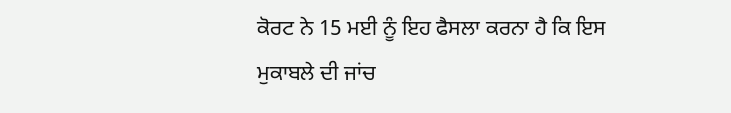ਕੋਰਟ ਨੇ 15 ਮਈ ਨੂੰ ਇਹ ਫੈਸਲਾ ਕਰਨਾ ਹੈ ਕਿ ਇਸ ਮੁਕਾਬਲੇ ਦੀ ਜਾਂਚ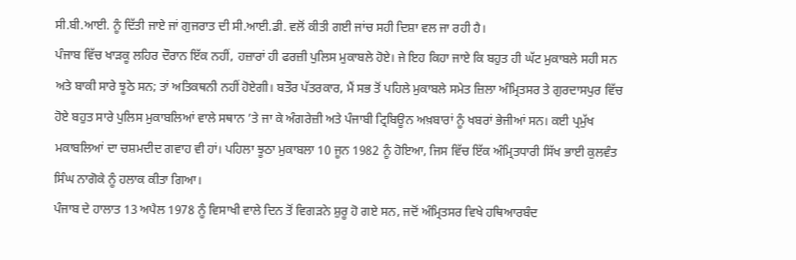ਸੀ.ਬੀ.ਆਈ. ਨੂੰ ਦਿੱਤੀ ਜਾਏ ਜਾਂ ਗੁਜਰਾਤ ਦੀ ਸੀ.ਆਈ.ਡੀ. ਵਲੋਂ ਕੀਤੀ ਗਈ ਜਾਂਚ ਸਹੀ ਦਿਸ਼ਾ ਵਲ ਜਾ ਰਹੀ ਹੈ।
ਪੰਜਾਬ ਵਿੱਚ ਖਾੜਕੂ ਲਹਿਰ ਦੌਰਾਨ ਇੱਕ ਨਹੀਂ, ਹਜ਼ਾਰਾਂ ਹੀ ਫਰਜ਼ੀ ਪੁਲਿਸ ਮੁਕਾਬਲੇ ਹੋਏ। ਜੇ ਇਹ ਕਿਹਾ ਜਾਏ ਕਿ ਬਹੁਤ ਹੀ ਘੱਟ ਮੁਕਾਬਲੇ ਸਹੀ ਸਨ ਅਤੇ ਬਾਕੀ ਸਾਰੇ ਝੂਠੇ ਸਨ; ਤਾਂ ਅਤਿਕਥਨੀ ਨਹੀਂ ਹੋਏਗੀ। ਬਤੌਰ ਪੱਤਰਕਾਰ, ਮੈਂ ਸਭ ਤੋਂ ਪਹਿਲੇ ਮੁਕਾਬਲੇ ਸਮੇਤ ਜ਼ਿਲਾ ਅੰਮ੍ਰਿਤਸਰ ਤੇ ਗੁਰਦਾਸਪੁਰ ਵਿੱਚ ਹੋਏ ਬਹੁਤ ਸਾਰੇ ਪੁਲਿਸ ਮੁਕਾਬਲਿਆਂ ਵਾਲੇ ਸਥਾਨ ’ਤੇ ਜਾ ਕੇ ਅੰਗਰੇਜ਼ੀ ਅਤੇ ਪੰਜਾਬੀ ਟ੍ਰਿਬਿਊਨ ਅਖ਼ਬਾਰਾਂ ਨੂੰ ਖਬਰਾਂ ਭੇਜੀਆਂ ਸਨ। ਕਈ ਪ੍ਰਮੁੱਖ ਮਕਾਬਲਿਆਂ ਦਾ ਚਸ਼ਮਦੀਦ ਗਵਾਹ ਵੀ ਹਾਂ। ਪਹਿਲਾ ਝੂਠਾ ਮੁਕਾਬਲਾ 10 ਜੂਨ 1982 ਨੂੰ ਹੋਇਆ, ਜਿਸ ਵਿੱਚ ਇੱਕ ਅੰਮ੍ਰਿਤਧਾਰੀ ਸਿੱਖ ਭਾਈ ਕੁਲਵੰਤ ਸਿੰਘ ਨਾਗੋਕੇ ਨੂੰ ਹਲਾਕ ਕੀਤਾ ਗਿਆ।
ਪੰਜਾਬ ਦੇ ਹਾਲਾਤ 13 ਅਪੈਲ 1978 ਨੂੰ ਵਿਸਾਖੀ ਵਾਲੇ ਦਿਨ ਤੋਂ ਵਿਗੜਨੇ ਸ਼ੁਰੂ ਹੋ ਗਏ ਸਨ, ਜਦੋਂ ਅੰਮ੍ਰਿਤਸਰ ਵਿਖੇ ਹਥਿਆਰਬੰਦ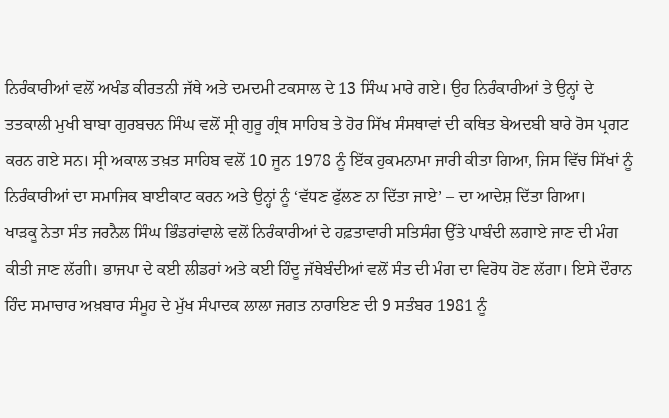ਨਿਰੰਕਾਰੀਆਂ ਵਲੋਂ ਅਖੰਡ ਕੀਰਤਨੀ ਜੱਥੇ ਅਤੇ ਦਮਦਮੀ ਟਕਸਾਲ ਦੇ 13 ਸਿੰਘ ਮਾਰੇ ਗਏ। ਉਹ ਨਿਰੰਕਾਰੀਆਂ ਤੇ ਉਨ੍ਹਾਂ ਦੇ ਤਤਕਾਲੀ ਮੁਖੀ ਬਾਬਾ ਗੁਰਬਚਨ ਸਿੰਘ ਵਲੋਂ ਸ੍ਰੀ ਗੁਰੂ ਗ੍ਰੰਥ ਸਾਹਿਬ ਤੇ ਹੋਰ ਸਿੱਖ ਸੰਸਥਾਵਾਂ ਦੀ ਕਥਿਤ ਬੇਅਦਬੀ ਬਾਰੇ ਰੋਸ ਪ੍ਰਗਟ ਕਰਨ ਗਏ ਸਨ। ਸ੍ਰੀ ਅਕਾਲ ਤਖ਼ਤ ਸਾਹਿਬ ਵਲੋਂ 10 ਜੂਨ 1978 ਨੂੰ ਇੱਕ ਹੁਕਮਨਾਮਾ ਜਾਰੀ ਕੀਤਾ ਗਿਆ, ਜਿਸ ਵਿੱਚ ਸਿੱਖਾਂ ਨੂੰ ਨਿਰੰਕਾਰੀਆਂ ਦਾ ਸਮਾਜਿਕ ਬਾਈਕਾਟ ਕਰਨ ਅਤੇ ਉਨ੍ਹਾਂ ਨੂੰ ‘ਵੱਧਣ ਫੁੱਲਣ ਨਾ ਦਿੱਤਾ ਜਾਏ’ – ਦਾ ਆਦੇਸ਼ ਦਿੱਤਾ ਗਿਆ।
ਖਾੜਕੂ ਨੇਤਾ ਸੰਤ ਜਰਨੈਲ ਸਿੰਘ ਭਿੰਡਰਾਂਵਾਲੇ ਵਲੋਂ ਨਿਰੰਕਾਰੀਆਂ ਦੇ ਹਫ਼ਤਾਵਾਰੀ ਸਤਿਸੰਗ ਉੱਤੇ ਪਾਬੰਦੀ ਲਗਾਏ ਜਾਣ ਦੀ ਮੰਗ ਕੀਤੀ ਜਾਣ ਲੱਗੀ। ਭਾਜਪਾ ਦੇ ਕਈ ਲੀਡਰਾਂ ਅਤੇ ਕਈ ਹਿੰਦੂ ਜੱਥੇਬੰਦੀਆਂ ਵਲੋਂ ਸੰਤ ਦੀ ਮੰਗ ਦਾ ਵਿਰੋਧ ਹੋਣ ਲੱਗਾ। ਇਸੇ ਦੌਰਾਨ ਹਿੰਦ ਸਮਾਚਾਰ ਅਖ਼ਬਾਰ ਸੰਮੂਹ ਦੇ ਮੁੱਖ ਸੰਪਾਦਕ ਲਾਲਾ ਜਗਤ ਨਾਰਾਇਣ ਦੀ 9 ਸਤੰਬਰ 1981 ਨੂੰ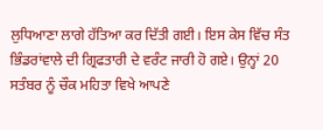ਲੁਧਿਆਣਾ ਲਾਗੇ ਹੱਤਿਆ ਕਰ ਦਿੱਤੀ ਗਈ। ਇਸ ਕੇਸ ਵਿੱਚ ਸੰਤ ਭਿੰਡਰਾਂਵਾਲੇ ਦੀ ਗ੍ਰਿਫਤਾਰੀ ਦੇ ਵਰੰਟ ਜਾਰੀ ਹੋ ਗਏ। ਉਨ੍ਹਾਂ 20 ਸਤੰਬਰ ਨੂੰ ਚੌਕ ਮਹਿਤਾ ਵਿਖੇ ਆਪਣੇ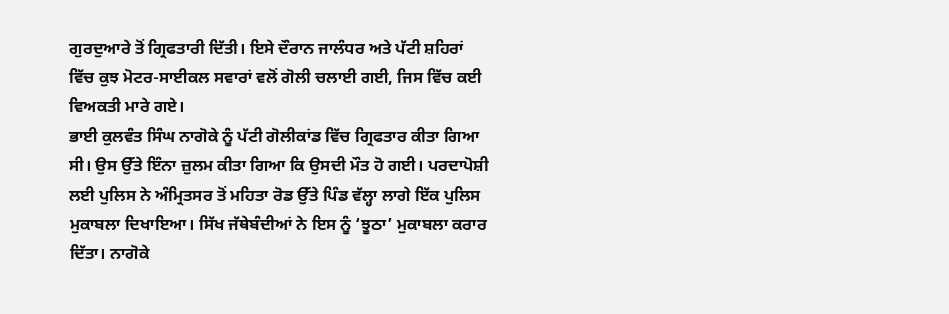ਗੁਰਦੁਆਰੇ ਤੋਂ ਗ੍ਰਿਫਤਾਰੀ ਦਿੱਤੀ। ਇਸੇ ਦੌਰਾਨ ਜਾਲੰਧਰ ਅਤੇ ਪੱਟੀ ਸ਼ਹਿਰਾਂ ਵਿੱਚ ਕੁਝ ਮੋਟਰ-ਸਾਈਕਲ ਸਵਾਰਾਂ ਵਲੋਂ ਗੋਲੀ ਚਲਾਈ ਗਈ, ਜਿਸ ਵਿੱਚ ਕਈ ਵਿਅਕਤੀ ਮਾਰੇ ਗਏ।
ਭਾਈ ਕੁਲਵੰਤ ਸਿੰਘ ਨਾਗੋਕੇ ਨੂੰ ਪੱਟੀ ਗੋਲੀਕਾਂਡ ਵਿੱਚ ਗ੍ਰਿਫਤਾਰ ਕੀਤਾ ਗਿਆ ਸੀ। ਉਸ ਉੱਤੇ ਇੰਨਾ ਜ਼ੁਲਮ ਕੀਤਾ ਗਿਆ ਕਿ ਉਸਦੀ ਮੌਤ ਹੋ ਗਈ। ਪਰਦਾਪੋਸ਼ੀ ਲਈ ਪੁਲਿਸ ਨੇ ਅੰਮ੍ਰਿਤਸਰ ਤੋਂ ਮਹਿਤਾ ਰੋਡ ਉੱਤੇ ਪਿੰਡ ਵੱਲ੍ਹਾ ਲਾਗੇ ਇੱਕ ਪੁਲਿਸ ਮੁਕਾਬਲਾ ਦਿਖਾਇਆ। ਸਿੱਖ ਜੱਥੇਬੰਦੀਆਂ ਨੇ ਇਸ ਨੂੰ ‘ਝੂਠਾ’ ਮੁਕਾਬਲਾ ਕਰਾਰ ਦਿੱਤਾ। ਨਾਗੋਕੇ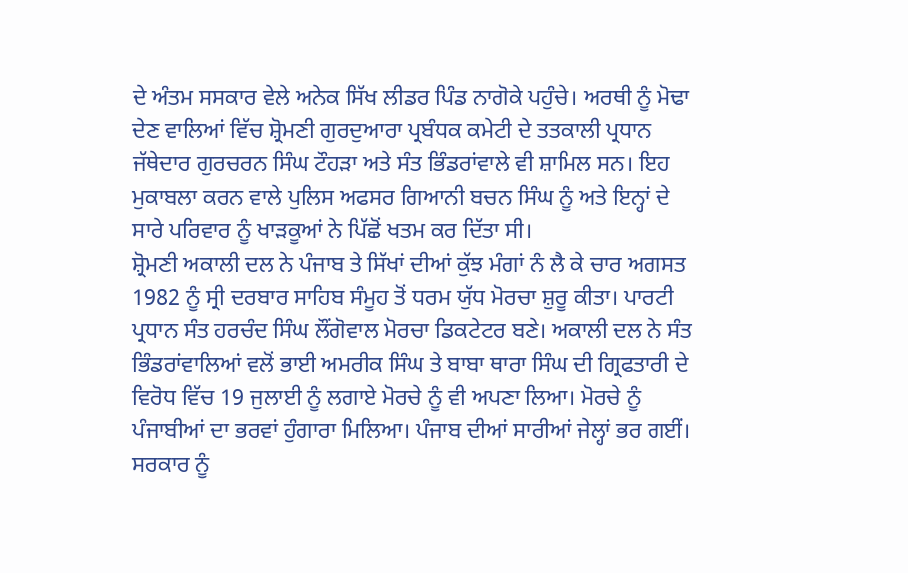ਦੇ ਅੰਤਮ ਸਸਕਾਰ ਵੇਲੇ ਅਨੇਕ ਸਿੱਖ ਲੀਡਰ ਪਿੰਡ ਨਾਗੋਕੇ ਪਹੁੰਚੇ। ਅਰਥੀ ਨੂੰ ਮੋਢਾ ਦੇਣ ਵਾਲਿਆਂ ਵਿੱਚ ਸ਼੍ਰੋਮਣੀ ਗੁਰਦੁਆਰਾ ਪ੍ਰਬੰਧਕ ਕਮੇਟੀ ਦੇ ਤਤਕਾਲੀ ਪ੍ਰਧਾਨ ਜੱਥੇਦਾਰ ਗੁਰਚਰਨ ਸਿੰਘ ਟੌਹੜਾ ਅਤੇ ਸੰਤ ਭਿੰਡਰਾਂਵਾਲੇ ਵੀ ਸ਼ਾਮਿਲ ਸਨ। ਇਹ ਮੁਕਾਬਲਾ ਕਰਨ ਵਾਲੇ ਪੁਲਿਸ ਅਫਸਰ ਗਿਆਨੀ ਬਚਨ ਸਿੰਘ ਨੂੰ ਅਤੇ ਇਨ੍ਹਾਂ ਦੇ ਸਾਰੇ ਪਰਿਵਾਰ ਨੂੰ ਖਾੜਕੂਆਂ ਨੇ ਪਿੱਛੋਂ ਖਤਮ ਕਰ ਦਿੱਤਾ ਸੀ।
ਸ਼੍ਰੋਮਣੀ ਅਕਾਲੀ ਦਲ ਨੇ ਪੰਜਾਬ ਤੇ ਸਿੱਖਾਂ ਦੀਆਂ ਕੁੱਝ ਮੰਗਾਂ ਨੰ ਲੈ ਕੇ ਚਾਰ ਅਗਸਤ 1982 ਨੂੰ ਸ੍ਰੀ ਦਰਬਾਰ ਸਾਹਿਬ ਸੰਮੂਹ ਤੋਂ ਧਰਮ ਯੁੱਧ ਮੋਰਚਾ ਸ਼ੁਰੂ ਕੀਤਾ। ਪਾਰਟੀ ਪ੍ਰਧਾਨ ਸੰਤ ਹਰਚੰਦ ਸਿੰਘ ਲੌਂਗੋਵਾਲ ਮੋਰਚਾ ਡਿਕਟੇਟਰ ਬਣੇ। ਅਕਾਲੀ ਦਲ ਨੇ ਸੰਤ ਭਿੰਡਰਾਂਵਾਲਿਆਂ ਵਲੋਂ ਭਾਈ ਅਮਰੀਕ ਸਿੰਘ ਤੇ ਬਾਬਾ ਥਾਰਾ ਸਿੰਘ ਦੀ ਗ੍ਰਿਫਤਾਰੀ ਦੇ ਵਿਰੋਧ ਵਿੱਚ 19 ਜੁਲਾਈ ਨੂੰ ਲਗਾਏ ਮੋਰਚੇ ਨੂੰ ਵੀ ਅਪਣਾ ਲਿਆ। ਮੋਰਚੇ ਨੂੰ ਪੰਜਾਬੀਆਂ ਦਾ ਭਰਵਾਂ ਹੁੰਗਾਰਾ ਮਿਲਿਆ। ਪੰਜਾਬ ਦੀਆਂ ਸਾਰੀਆਂ ਜੇਲ੍ਹਾਂ ਭਰ ਗਈਂ। ਸਰਕਾਰ ਨੂੰ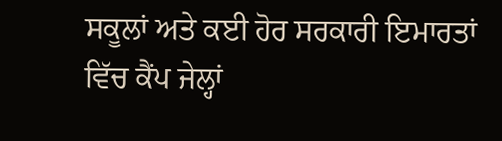ਸਕੂਲਾਂ ਅਤੇ ਕਈ ਹੋਰ ਸਰਕਾਰੀ ਇਮਾਰਤਾਂ ਵਿੱਚ ਕੈਂਪ ਜੇਲ੍ਹਾਂ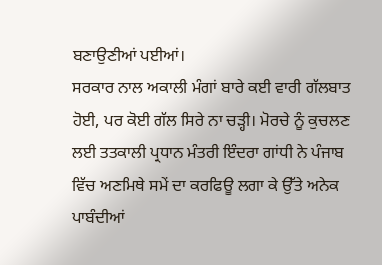ਬਣਾਉਣੀਆਂ ਪਈਆਂ।
ਸਰਕਾਰ ਨਾਲ ਅਕਾਲੀ ਮੰਗਾਂ ਬਾਰੇ ਕਈ ਵਾਰੀ ਗੱਲਬਾਤ ਹੋਈ, ਪਰ ਕੋਈ ਗੱਲ ਸਿਰੇ ਨਾ ਚੜ੍ਹੀ। ਮੋਰਚੇ ਨੂੰ ਕੁਚਲਣ ਲਈ ਤਤਕਾਲੀ ਪ੍ਰਧਾਨ ਮੰਤਰੀ ਇੰਦਰਾ ਗਾਂਧੀ ਨੇ ਪੰਜਾਬ ਵਿੱਚ ਅਣਮਿਥੇ ਸਮੇਂ ਦਾ ਕਰਫਿਊ ਲਗਾ ਕੇ ਉੱਤੇ ਅਨੇਕ ਪਾਬੰਦੀਆਂ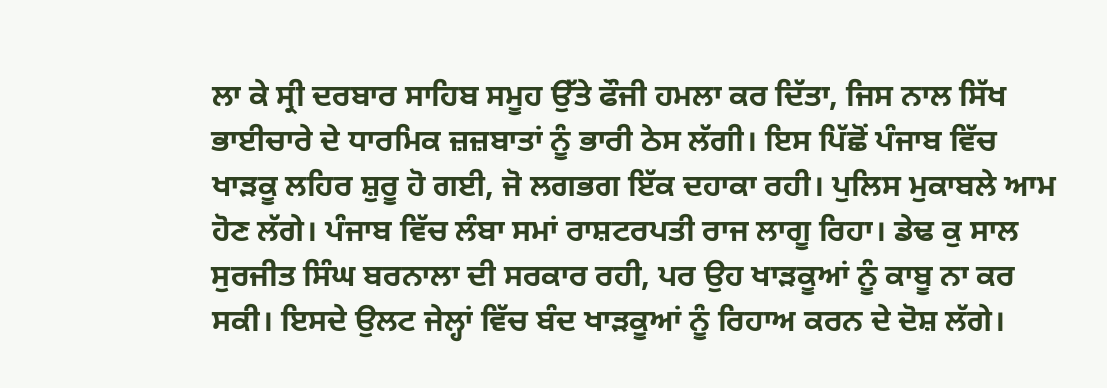ਲਾ ਕੇ ਸ੍ਰੀ ਦਰਬਾਰ ਸਾਹਿਬ ਸਮੂਹ ਉੱਤੇ ਫੌਜੀ ਹਮਲਾ ਕਰ ਦਿੱਤਾ, ਜਿਸ ਨਾਲ ਸਿੱਖ ਭਾਈਚਾਰੇ ਦੇ ਧਾਰਮਿਕ ਜ਼ਜ਼ਬਾਤਾਂ ਨੂੰ ਭਾਰੀ ਠੇਸ ਲੱਗੀ। ਇਸ ਪਿੱਛੋਂ ਪੰਜਾਬ ਵਿੱਚ ਖਾੜਕੂ ਲਹਿਰ ਸ਼ੁਰੂ ਹੋ ਗਈ, ਜੋ ਲਗਭਗ ਇੱਕ ਦਹਾਕਾ ਰਹੀ। ਪੁਲਿਸ ਮੁਕਾਬਲੇ ਆਮ ਹੋਣ ਲੱਗੇ। ਪੰਜਾਬ ਵਿੱਚ ਲੰਬਾ ਸਮਾਂ ਰਾਸ਼ਟਰਪਤੀ ਰਾਜ ਲਾਗੂ ਰਿਹਾ। ਡੇਢ ਕੁ ਸਾਲ ਸੁਰਜੀਤ ਸਿੰਘ ਬਰਨਾਲਾ ਦੀ ਸਰਕਾਰ ਰਹੀ, ਪਰ ਉਹ ਖਾੜਕੂਆਂ ਨੂੰ ਕਾਬੂ ਨਾ ਕਰ ਸਕੀ। ਇਸਦੇ ਉਲਟ ਜੇਲ੍ਹਾਂ ਵਿੱਚ ਬੰਦ ਖਾੜਕੂਆਂ ਨੂੰ ਰਿਹਾਅ ਕਰਨ ਦੇ ਦੋਸ਼ ਲੱਗੇ।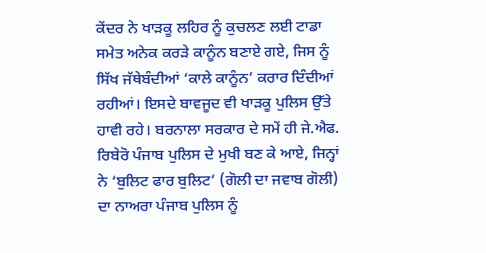ਕੇਂਦਰ ਨੇ ਖਾੜਕੂ ਲਹਿਰ ਨੂੰ ਕੁਚਲਣ ਲਈ ਟਾਡਾ ਸਮੇਤ ਅਨੇਕ ਕਰੜੇ ਕਾਨੂੰਨ ਬਣਾਏ ਗਏ, ਜਿਸ ਨੂੰ ਸਿੱਖ ਜੱਥੇਬੰਦੀਆਂ ‘ਕਾਲੇ ਕਾਨੂੰਨ’ ਕਰਾਰ ਦਿੰਦੀਆਂ ਰਹੀਆਂ। ਇਸਦੇ ਬਾਵਜੂਦ ਵੀ ਖਾੜਕੂ ਪੁਲਿਸ ਉੱਤੇ ਹਾਵੀ ਰਹੇ। ਬਰਨਾਲਾ ਸਰਕਾਰ ਦੇ ਸਮੇਂ ਹੀ ਜੇ.ਐਫ. ਰਿਬੇਰੋ ਪੰਜਾਬ ਪੁਲਿਸ ਦੇ ਮੁਖੀ ਬਣ ਕੇ ਆਏ, ਜਿਨ੍ਹਾਂ ਨੇ ‘ਬੁਲਿਟ ਫਾਰ ਬੁਲਿਟ’ (ਗੋਲੀ ਦਾ ਜਵਾਬ ਗੋਲੀ) ਦਾ ਨਾਅਰਾ ਪੰਜਾਬ ਪੁਲਿਸ ਨੂੰ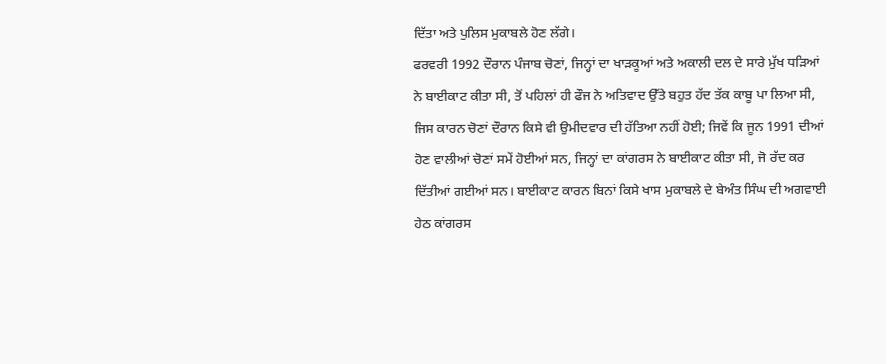ਦਿੱਤਾ ਅਤੇ ਪੁਲਿਸ ਮੁਕਾਬਲੇ ਹੋਣ ਲੱਗੇ।
ਫਰਵਰੀ 1992 ਦੌਰਾਨ ਪੰਜਾਬ ਚੋਣਾਂ, ਜਿਨ੍ਹਾਂ ਦਾ ਖਾੜਕੂਆਂ ਅਤੇ ਅਕਾਲੀ ਦਲ ਦੇ ਸਾਰੇ ਮੁੱਖ ਧੜਿਆਂ ਨੇ ਬਾਈਕਾਟ ਕੀਤਾ ਸੀ, ਤੋਂ ਪਹਿਲਾਂ ਹੀ ਫੌਜ ਨੇ ਅਤਿਵਾਦ ਉੱਤੇ ਬਹੁਤ ਹੱਦ ਤੱਕ ਕਾਬੂ ਪਾ ਲਿਆ ਸੀ, ਜਿਸ ਕਾਰਨ ਚੋਣਾਂ ਦੌਰਾਨ ਕਿਸੇ ਵੀ ਉਮੀਦਵਾਰ ਦੀ ਹੱਤਿਆ ਨਹੀਂ ਹੋਈ; ਜਿਵੇਂ ਕਿ ਜੂਨ 1991 ਦੀਆਂ ਹੋਣ ਵਾਲੀਆਂ ਚੋਣਾਂ ਸਮੇਂ ਹੋਈਆਂ ਸਨ, ਜਿਨ੍ਹਾਂ ਦਾ ਕਾਂਗਰਸ ਨੇ ਬਾਈਕਾਟ ਕੀਤਾ ਸੀ, ਜੋ ਰੱਦ ਕਰ ਦਿੱਤੀਆਂ ਗਈਆਂ ਸਨ। ਬਾਈਕਾਟ ਕਾਰਨ ਬਿਨਾਂ ਕਿਸੇ ਖਾਸ ਮੁਕਾਬਲੇ ਦੇ ਬੇਅੰਤ ਸਿੰਘ ਦੀ ਅਗਵਾਈ ਹੇਠ ਕਾਂਗਰਸ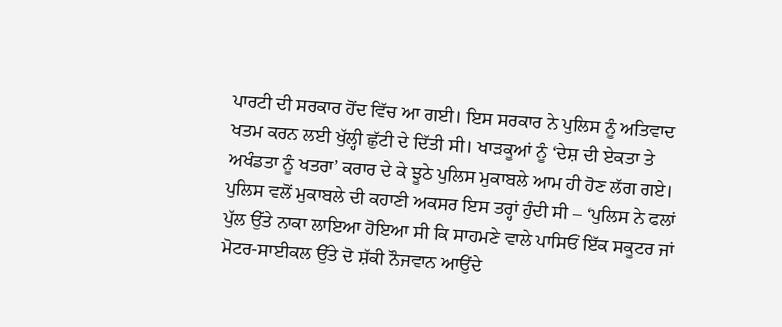ਪਾਰਟੀ ਦੀ ਸਰਕਾਰ ਹੋਂਦ ਵਿੱਚ ਆ ਗਈ। ਇਸ ਸਰਕਾਰ ਨੇ ਪੁਲਿਸ ਨੂੰ ਅਤਿਵਾਦ ਖਤਮ ਕਰਨ ਲਈ ਖੁੱਲ੍ਹੀ ਛੁੱਟੀ ਦੇ ਦਿੱਤੀ ਸੀ। ਖਾੜਕੂਆਂ ਨੂੰ ‘ਦੇਸ਼ ਦੀ ਏਕਤਾ ਤੇ ਅਖੰਡਤਾ ਨੂੰ ਖਤਰਾ’ ਕਰਾਰ ਦੇ ਕੇ ਝੂਠੇ ਪੁਲਿਸ ਮੁਕਾਬਲੇ ਆਮ ਹੀ ਹੋਣ ਲੱਗ ਗਏ। ਪੁਲਿਸ ਵਲੋਂ ਮੁਕਾਬਲੇ ਦੀ ਕਹਾਣੀ ਅਕਸਰ ਇਸ ਤਰ੍ਹਾਂ ਹੁੰਦੀ ਸੀ – ‘ਪੁਲਿਸ ਨੇ ਫਲਾਂ ਪੁੱਲ ਉੱਤੇ ਨਾਕਾ ਲਾਇਆ ਹੋਇਆ ਸੀ ਕਿ ਸਾਹਮਣੇ ਵਾਲੇ ਪਾਸਿਓਂ ਇੱਕ ਸਕੂਟਰ ਜਾਂ ਮੋਟਰ-ਸਾਈਕਲ ਉੱਤੇ ਦੋ ਸ਼ੱਕੀ ਨੌਜਵਾਨ ਆਉਂਦੇ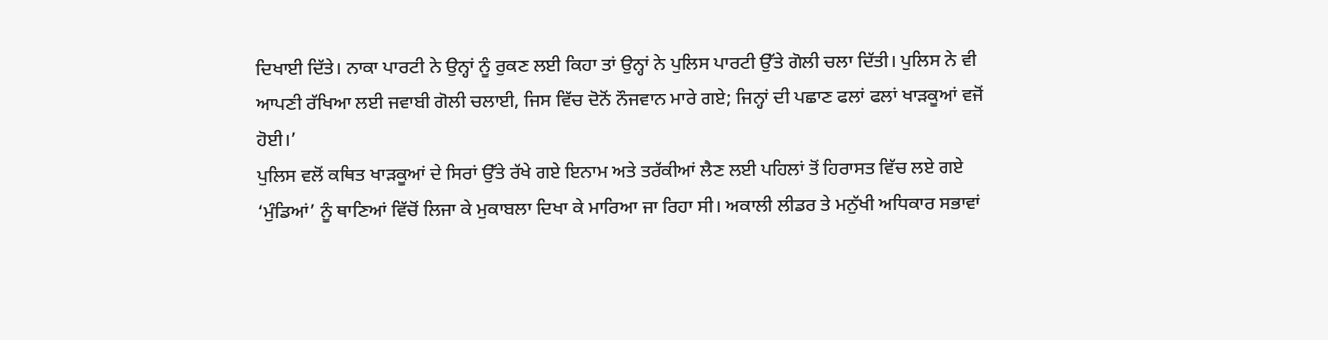ਦਿਖਾਈ ਦਿੱਤੇ। ਨਾਕਾ ਪਾਰਟੀ ਨੇ ਉਨ੍ਹਾਂ ਨੂੰ ਰੁਕਣ ਲਈ ਕਿਹਾ ਤਾਂ ਉਨ੍ਹਾਂ ਨੇ ਪੁਲਿਸ ਪਾਰਟੀ ਉੱਤੇ ਗੋਲੀ ਚਲਾ ਦਿੱਤੀ। ਪੁਲਿਸ ਨੇ ਵੀ ਆਪਣੀ ਰੱਖਿਆ ਲਈ ਜਵਾਬੀ ਗੋਲੀ ਚਲਾਈ, ਜਿਸ ਵਿੱਚ ਦੋਨੋਂ ਨੌਜਵਾਨ ਮਾਰੇ ਗਏ; ਜਿਨ੍ਹਾਂ ਦੀ ਪਛਾਣ ਫਲਾਂ ਫਲਾਂ ਖਾੜਕੂਆਂ ਵਜੋਂ ਹੋਈ।’
ਪੁਲਿਸ ਵਲੋਂ ਕਥਿਤ ਖਾੜਕੂਆਂ ਦੇ ਸਿਰਾਂ ਉੱਤੇ ਰੱਖੇ ਗਏ ਇਨਾਮ ਅਤੇ ਤਰੱਕੀਆਂ ਲੈਣ ਲਈ ਪਹਿਲਾਂ ਤੋਂ ਹਿਰਾਸਤ ਵਿੱਚ ਲਏ ਗਏ ‘ਮੁੰਡਿਆਂ’ ਨੂੰ ਥਾਣਿਆਂ ਵਿੱਚੋਂ ਲਿਜਾ ਕੇ ਮੁਕਾਬਲਾ ਦਿਖਾ ਕੇ ਮਾਰਿਆ ਜਾ ਰਿਹਾ ਸੀ। ਅਕਾਲੀ ਲੀਡਰ ਤੇ ਮਨੁੱਖੀ ਅਧਿਕਾਰ ਸਭਾਵਾਂ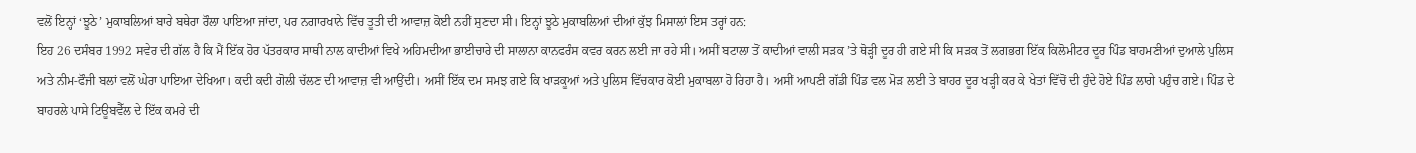ਵਲੋਂ ਇਨ੍ਹਾਂ ‘ਝੂਠੇ’ ਮੁਕਾਬਲਿਆਂ ਬਾਰੇ ਬਥੇਰਾ ਰੌਲਾ ਪਾਇਆ ਜਾਂਦਾ, ਪਰ ਨਗਾਰਖਾਨੇ ਵਿੱਚ ਤੂਤੀ ਦੀ ਆਵਾਜ਼ ਕੋਈ ਨਹੀਂ ਸੁਣਦਾ ਸੀ। ਇਨ੍ਹਾਂ ਝੂਠੇ ਮੁਕਾਬਲਿਆਂ ਦੀਆਂ ਕੁੱਝ ਮਿਸਾਲਾਂ ਇਸ ਤਰ੍ਹਾਂ ਹਨ:
ਇਹ 26 ਦਸੰਬਰ 1992 ਸਵੇਰ ਦੀ ਗੱਲ ਹੈ ਕਿ ਮੈਂ ਇੱਕ ਹੋਰ ਪੱਤਰਕਾਰ ਸਾਥੀ ਨਾਲ ਕਾਦੀਆਂ ਵਿਖੇ ਅਹਿਮਦੀਆ ਭਾਈਚਾਰੇ ਦੀ ਸਾਲਾਨਾ ਕਾਨਫਰੰਸ ਕਵਰ ਕਰਨ ਲਈ ਜਾ ਰਹੇ ਸੀ। ਅਸੀਂ ਬਟਾਲਾ ਤੋਂ ਕਾਦੀਆਂ ਵਾਲੀ ਸੜਕ ’ਤੇ ਥੋੜ੍ਹੀ ਦੂਰ ਹੀ ਗਏ ਸੀ ਕਿ ਸੜਕ ਤੋਂ ਲਗਭਗ ਇੱਕ ਕਿਲੋਮੀਟਰ ਦੂਰ ਪਿੰਡ ਬਾਹਮਣੀਆਂ ਦੁਆਲੇ ਪੁਲਿਸ ਅਤੇ ਨੀਮ-ਫੌਜੀ ਬਲਾਂ ਵਲੋਂ ਘੇਰਾ ਪਾਇਆ ਦੇਖਿਆ। ਕਦੀ ਕਦੀ ਗੋਲੀ ਚੱਲਣ ਦੀ ਆਵਾਜ਼ ਵੀ ਆਉਂਦੀ। ਅਸੀਂ ਇੱਕ ਦਮ ਸਮਝ ਗਏ ਕਿ ਖਾੜਕੂਆਂ ਅਤੇ ਪੁਲਿਸ ਵਿੱਚਕਾਰ ਕੋਈ ਮੁਕਾਬਲਾ ਹੋ ਰਿਹਾ ਹੈ। ਅਸੀਂ ਆਪਣੀ ਗੱਡੀ ਪਿੰਡ ਵਲ ਮੋੜ ਲਈ ਤੇ ਬਾਹਰ ਦੂਰ ਖੜ੍ਹੀ ਕਰ ਕੇ ਖੇਤਾਂ ਵਿੱਚੋਂ ਦੀ ਹੁੰਦੇ ਹੋਏ ਪਿੰਡ ਲਾਗੇ ਪਹੁੰਚ ਗਏ। ਪਿੰਡ ਦੇ ਬਾਹਰਲੇ ਪਾਸੇ ਟਿਊਬਵੈੱਲ ਦੇ ਇੱਕ ਕਮਰੇ ਦੀ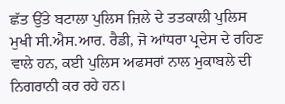ਛੱਤ ਉੱਤੇ ਬਟਾਲਾ ਪੁਲਿਸ ਜ਼ਿਲੇ ਦੇ ਤਤਕਾਲੀ ਪੁਲਿਸ ਮੁਖੀ ਸੀ.ਐਸ.ਆਰ. ਰੈਡੀ, ਜੋ ਆਂਧਰਾ ਪ੍ਰਦੇਸ ਦੇ ਰਹਿਣ ਵਾਲੇ ਹਨ, ਕਈ ਪੁਲਿਸ ਅਫਸਰਾਂ ਨਾਲ ਮੁਕਾਬਲੇ ਦੀ ਨਿਗਰਾਨੀ ਕਰ ਰਹੇ ਹਨ।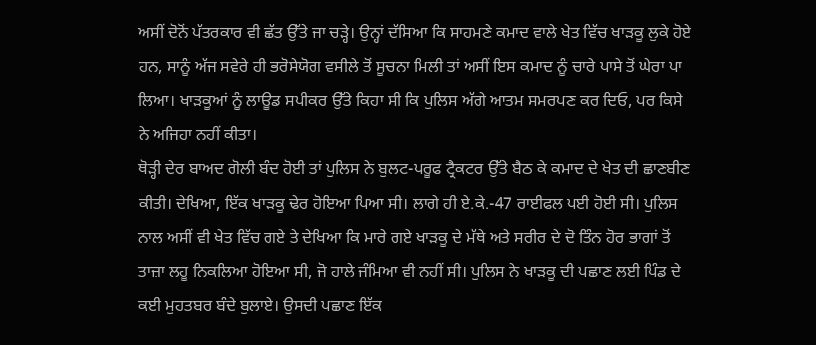ਅਸੀਂ ਦੋਨੋਂ ਪੱਤਰਕਾਰ ਵੀ ਛੱਤ ਉੱਤੇ ਜਾ ਚੜ੍ਹੇ। ਉਨ੍ਹਾਂ ਦੱਸਿਆ ਕਿ ਸਾਹਮਣੇ ਕਮਾਦ ਵਾਲੇ ਖੇਤ ਵਿੱਚ ਖਾੜਕੂ ਲੁਕੇ ਹੋਏ ਹਨ, ਸਾਨੂੰ ਅੱਜ ਸਵੇਰੇ ਹੀ ਭਰੋਸੇਯੋਗ ਵਸੀਲੇ ਤੋਂ ਸੂਚਨਾ ਮਿਲੀ ਤਾਂ ਅਸੀਂ ਇਸ ਕਮਾਦ ਨੂੰ ਚਾਰੇ ਪਾਸੇ ਤੋਂ ਘੇਰਾ ਪਾ ਲਿਆ। ਖਾੜਕੂਆਂ ਨੂੰ ਲਾਊਡ ਸਪੀਕਰ ਉੱਤੇ ਕਿਹਾ ਸੀ ਕਿ ਪੁਲਿਸ ਅੱਗੇ ਆਤਮ ਸਮਰਪਣ ਕਰ ਦਿਓ, ਪਰ ਕਿਸੇ ਨੇ ਅਜਿਹਾ ਨਹੀਂ ਕੀਤਾ।
ਥੋੜ੍ਹੀ ਦੇਰ ਬਾਅਦ ਗੋਲੀ ਬੰਦ ਹੋਈ ਤਾਂ ਪੁਲਿਸ ਨੇ ਬੁਲਟ-ਪਰੂਫ ਟ੍ਰੈਕਟਰ ਉੱਤੇ ਬੈਠ ਕੇ ਕਮਾਦ ਦੇ ਖੇਤ ਦੀ ਛਾਣਬੀਣ ਕੀਤੀ। ਦੇਖਿਆ, ਇੱਕ ਖਾੜਕੂ ਢੇਰ ਹੋਇਆ ਪਿਆ ਸੀ। ਲਾਗੇ ਹੀ ਏ.ਕੇ.-47 ਰਾਈਫਲ ਪਈ ਹੋਈ ਸੀ। ਪੁਲਿਸ ਨਾਲ ਅਸੀਂ ਵੀ ਖੇਤ ਵਿੱਚ ਗਏ ਤੇ ਦੇਖਿਆ ਕਿ ਮਾਰੇ ਗਏ ਖਾੜਕੂ ਦੇ ਮੱਥੇ ਅਤੇ ਸਰੀਰ ਦੇ ਦੋ ਤਿੰਨ ਹੋਰ ਭਾਗਾਂ ਤੋਂ ਤਾਜ਼ਾ ਲਹੂ ਨਿਕਲਿਆ ਹੋਇਆ ਸੀ, ਜੋ ਹਾਲੇ ਜੰਮਿਆ ਵੀ ਨਹੀਂ ਸੀ। ਪੁਲਿਸ ਨੇ ਖਾੜਕੂ ਦੀ ਪਛਾਣ ਲਈ ਪਿੰਡ ਦੇ ਕਈ ਮੁਹਤਬਰ ਬੰਦੇ ਬੁਲਾਏ। ਉਸਦੀ ਪਛਾਣ ਇੱਕ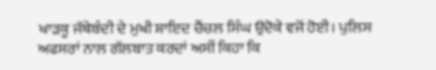ਖਾੜਕੂ ਜੱਥੇਬੰਦੀ ਦੇ ਮੁਖੀ ਸ਼ਾਇਦ ਚੈਂਚਲ ਸਿੰਘ ਉਦੋਕੇ ਵਜੋਂ ਹੋਈ। ਪੁਲਿਸ ਅਫਸਰਾਂ ਨਾਲ ਗੱਲਬਾਤ ਕਰਦਾਂ ਅਸੀਂ ਕਿਹਾ ਕਿ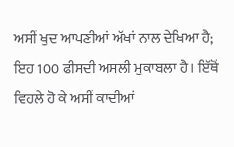ਅਸੀਂ ਖੁਦ ਆਪਣੀਆਂ ਅੱਖਾਂ ਨਾਲ ਦੇਖਿਆ ਹੈ; ਇਹ 100 ਫੀਸਦੀ ਅਸਲੀ ਮੁਕਾਬਲਾ ਹੈ। ਇੱਥੋਂ ਵਿਹਲੇ ਹੋ ਕੇ ਅਸੀਂ ਕਾਦੀਆਂ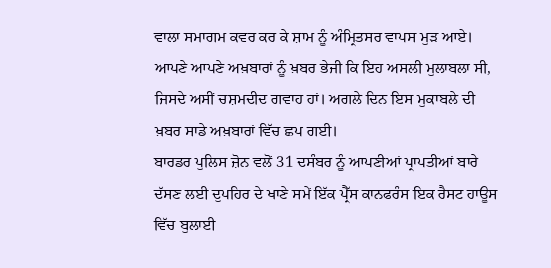ਵਾਲਾ ਸਮਾਗਮ ਕਵਰ ਕਰ ਕੇ ਸ਼ਾਮ ਨੂੰ ਅੰਮ੍ਰਿਤਸਰ ਵਾਪਸ ਮੁੜ ਆਏ। ਆਪਣੇ ਆਪਣੇ ਅਖ਼ਬਾਰਾਂ ਨੂੰ ਖ਼ਬਰ ਭੇਜੀ ਕਿ ਇਹ ਅਸਲੀ ਮੁਲਾਬਲਾ ਸੀ, ਜਿਸਦੇ ਅਸੀਂ ਚਸ਼ਮਦੀਦ ਗਵਾਹ ਹਾਂ। ਅਗਲੇ ਦਿਨ ਇਸ ਮੁਕਾਬਲੇ ਦੀ ਖ਼ਬਰ ਸਾਡੇ ਅਖ਼ਬਾਰਾਂ ਵਿੱਚ ਛਪ ਗਈ।
ਬਾਰਡਰ ਪੁਲਿਸ ਜ਼ੋਨ ਵਲੋਂ 31 ਦਸੰਬਰ ਨੂੰ ਆਪਣੀਆਂ ਪ੍ਰਾਪਤੀਆਂ ਬਾਰੇ ਦੱਸਣ ਲਈ ਦੁਪਹਿਰ ਦੇ ਖਾਣੇ ਸਮੇਂ ਇੱਕ ਪ੍ਰੈੱਸ ਕਾਨਫਰੰਸ ਇਕ ਰੈਸਟ ਹਾਊਸ ਵਿੱਚ ਬੁਲਾਈ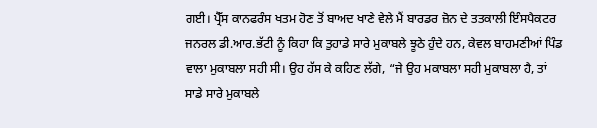ਗਈ। ਪ੍ਰੈੱਸ ਕਾਨਫਰੰਸ ਖਤਮ ਹੋਣ ਤੋਂ ਬਾਅਦ ਖਾਣੇ ਵੇਲੇ ਮੈਂ ਬਾਰਡਰ ਜ਼ੋਨ ਦੇ ਤਤਕਾਲੀ ਇੰਸਪੈਕਟਰ ਜਨਰਲ ਡੀ.ਆਰ.ਭੱਟੀ ਨੂੰ ਕਿਹਾ ਕਿ ਤੁਹਾਡੇ ਸਾਰੇ ਮੁਕਾਬਲੇ ਝੂਠੇ ਹੁੰਦੇ ਹਨ, ਕੇਵਲ ਬਾਹਮਣੀਆਂ ਪਿੰਡ ਵਾਲਾ ਮੁਕਾਬਲਾ ਸਹੀ ਸੀ। ਉਹ ਹੱਸ ਕੇ ਕਹਿਣ ਲੱਗੇ, “ਜੇ ਉਹ ਮਕਾਬਲਾ ਸਹੀ ਮੁਕਾਬਲਾ ਹੈ, ਤਾਂ ਸਾਡੇ ਸਾਰੇ ਮੁਕਾਬਲੇ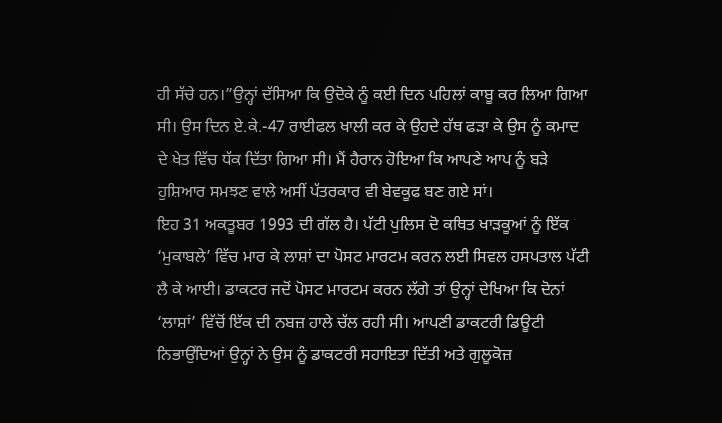ਹੀ ਸੱਚੇ ਹਨ।”ਉਨ੍ਹਾਂ ਦੱਸਿਆ ਕਿ ਉਦੋਕੇ ਨੂੰ ਕਈ ਦਿਨ ਪਹਿਲਾਂ ਕਾਬੂ ਕਰ ਲਿਆ ਗਿਆ ਸੀ। ਉਸ ਦਿਨ ਏ.ਕੇ.-47 ਰਾਈਫਲ ਖਾਲੀ ਕਰ ਕੇ ਉਹਦੇ ਹੱਥ ਫੜਾ ਕੇ ਉਸ ਨੂੰ ਕਮਾਦ ਦੇ ਖੇਤ ਵਿੱਚ ਧੱਕ ਦਿੱਤਾ ਗਿਆ ਸੀ। ਮੈਂ ਹੈਰਾਨ ਹੋਇਆ ਕਿ ਆਪਣੇ ਆਪ ਨੂੰ ਬੜੇ ਹੁਸ਼ਿਆਰ ਸਮਝਣ ਵਾਲੇ ਅਸੀਂ ਪੱਤਰਕਾਰ ਵੀ ਬੇਵਕੂਫ ਬਣ ਗਏ ਸਾਂ।
ਇਹ 31 ਅਕਤੂਬਰ 1993 ਦੀ ਗੱਲ ਹੈ। ਪੱਟੀ ਪੁਲਿਸ ਦੋ ਕਥਿਤ ਖਾੜਕੂਆਂ ਨੂੰ ਇੱਕ ‘ਮੁਕਾਬਲੇ’ ਵਿੱਚ ਮਾਰ ਕੇ ਲਾਸ਼ਾਂ ਦਾ ਪੋਸਟ ਮਾਰਟਮ ਕਰਨ ਲਈ ਸਿਵਲ ਹਸਪਤਾਲ ਪੱਟੀ ਲੈ ਕੇ ਆਈ। ਡਾਕਟਰ ਜਦੋਂ ਪੋਸਟ ਮਾਰਟਮ ਕਰਨ ਲੱਗੇ ਤਾਂ ਉਨ੍ਹਾਂ ਦੇਖਿਆ ਕਿ ਦੋਨਾਂ ‘ਲਾਸ਼ਾਂ’ ਵਿੱਚੋਂ ਇੱਕ ਦੀ ਨਬਜ਼ ਹਾਲੇ ਚੱਲ ਰਹੀ ਸੀ। ਆਪਣੀ ਡਾਕਟਰੀ ਡਿਊਟੀ ਨਿਭਾਉਂਦਿਆਂ ਉਨ੍ਹਾਂ ਨੇ ਉਸ ਨੂੰ ਡਾਕਟਰੀ ਸਹਾਇਤਾ ਦਿੱਤੀ ਅਤੇ ਗੁਲੂਕੋਜ਼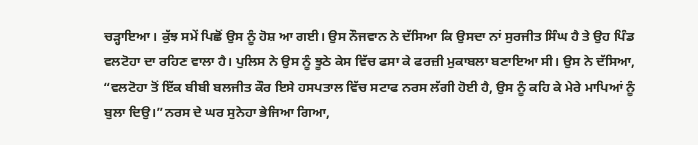ਚੜ੍ਹਾਇਆ। ਕੁੱਝ ਸਮੇਂ ਪਿਛੋਂ ਉਸ ਨੂੰ ਹੋਸ਼ ਆ ਗਈ। ਉਸ ਨੌਜਵਾਨ ਨੇ ਦੱਸਿਆ ਕਿ ਉਸਦਾ ਨਾਂ ਸੁਰਜੀਤ ਸਿੰਘ ਹੈ ਤੇ ਉਹ ਪਿੰਡ ਵਲਟੋਹਾ ਦਾ ਰਹਿਣ ਵਾਲਾ ਹੈ। ਪੁਲਿਸ ਨੇ ਉਸ ਨੂੰ ਝੂਠੇ ਕੇਸ ਵਿੱਚ ਫਸਾ ਕੇ ਫਰਜ਼ੀ ਮੁਕਾਬਲਾ ਬਣਾਇਆ ਸੀ। ਉਸ ਨੇ ਦੱਸਿਆ, “ਵਲਟੋਹਾ ਤੋਂ ਇੱਕ ਬੀਬੀ ਬਲਜੀਤ ਕੌਰ ਇਸੇ ਹਸਪਤਾਲ ਵਿੱਚ ਸਟਾਫ ਨਰਸ ਲੱਗੀ ਹੋਈ ਹੈ, ਉਸ ਨੂੰ ਕਹਿ ਕੇ ਮੇਰੇ ਮਾਪਿਆਂ ਨੂੰ ਬੁਲਾ ਦਿਉ।”ਨਰਸ ਦੇ ਘਰ ਸੁਨੇਹਾ ਭੇਜਿਆ ਗਿਆ,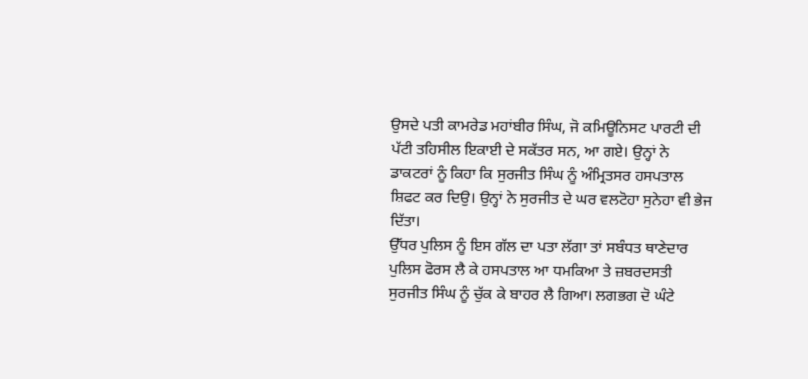ਉਸਦੇ ਪਤੀ ਕਾਮਰੇਡ ਮਹਾਂਬੀਰ ਸਿੰਘ, ਜੋ ਕਮਿਊਨਿਸਟ ਪਾਰਟੀ ਦੀ ਪੱਟੀ ਤਹਿਸੀਲ ਇਕਾਈ ਦੇ ਸਕੱਤਰ ਸਨ, ਆ ਗਏ। ਉਨ੍ਹਾਂ ਨੇ ਡਾਕਟਰਾਂ ਨੂੰ ਕਿਹਾ ਕਿ ਸੁਰਜੀਤ ਸਿੰਘ ਨੂੰ ਅੰਮ੍ਰਿਤਸਰ ਹਸਪਤਾਲ ਸ਼ਿਫਟ ਕਰ ਦਿਉ। ਉਨ੍ਹਾਂ ਨੇ ਸੁਰਜੀਤ ਦੇ ਘਰ ਵਲਟੋਹਾ ਸੁਨੇਹਾ ਵੀ ਭੇਜ ਦਿੱਤਾ।
ਉੱਧਰ ਪੁਲਿਸ ਨੂੰ ਇਸ ਗੱਲ ਦਾ ਪਤਾ ਲੱਗਾ ਤਾਂ ਸਬੰਧਤ ਥਾਣੇਦਾਰ ਪੁਲਿਸ ਫੋਰਸ ਲੈ ਕੇ ਹਸਪਤਾਲ ਆ ਧਮਕਿਆ ਤੇ ਜ਼ਬਰਦਸਤੀ ਸੁਰਜੀਤ ਸਿੰਘ ਨੂੰ ਚੁੱਕ ਕੇ ਬਾਹਰ ਲੈ ਗਿਆ। ਲਗਭਗ ਦੋ ਘੰਟੇ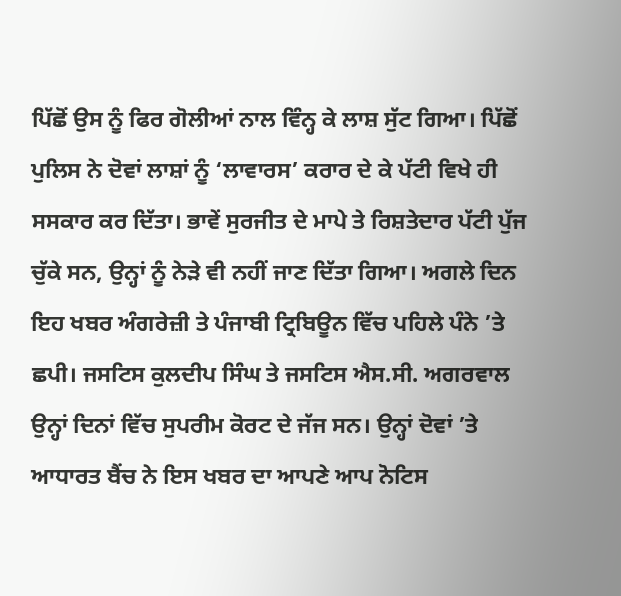ਪਿੱਛੋਂ ਉਸ ਨੂੰ ਫਿਰ ਗੋਲੀਆਂ ਨਾਲ ਵਿੰਨ੍ਹ ਕੇ ਲਾਸ਼ ਸੁੱਟ ਗਿਆ। ਪਿੱਛੋਂ ਪੁਲਿਸ ਨੇ ਦੋਵਾਂ ਲਾਸ਼ਾਂ ਨੂੰ ‘ਲਾਵਾਰਸ’ ਕਰਾਰ ਦੇ ਕੇ ਪੱਟੀ ਵਿਖੇ ਹੀ ਸਸਕਾਰ ਕਰ ਦਿੱਤਾ। ਭਾਵੇਂ ਸੁਰਜੀਤ ਦੇ ਮਾਪੇ ਤੇ ਰਿਸ਼ਤੇਦਾਰ ਪੱਟੀ ਪੁੱਜ ਚੁੱਕੇ ਸਨ, ਉਨ੍ਹਾਂ ਨੂੰ ਨੇੜੇ ਵੀ ਨਹੀਂ ਜਾਣ ਦਿੱਤਾ ਗਿਆ। ਅਗਲੇ ਦਿਨ ਇਹ ਖਬਰ ਅੰਗਰੇਜ਼ੀ ਤੇ ਪੰਜਾਬੀ ਟ੍ਰਿਬਿਊਨ ਵਿੱਚ ਪਹਿਲੇ ਪੰਨੇ ’ਤੇ ਛਪੀ। ਜਸਟਿਸ ਕੁਲਦੀਪ ਸਿੰਘ ਤੇ ਜਸਟਿਸ ਐਸ.ਸੀ. ਅਗਰਵਾਲ ਉਨ੍ਹਾਂ ਦਿਨਾਂ ਵਿੱਚ ਸੁਪਰੀਮ ਕੋਰਟ ਦੇ ਜੱਜ ਸਨ। ਉਨ੍ਹਾਂ ਦੋਵਾਂ ’ਤੇ ਆਧਾਰਤ ਬੈਂਚ ਨੇ ਇਸ ਖਬਰ ਦਾ ਆਪਣੇ ਆਪ ਨੋਟਿਸ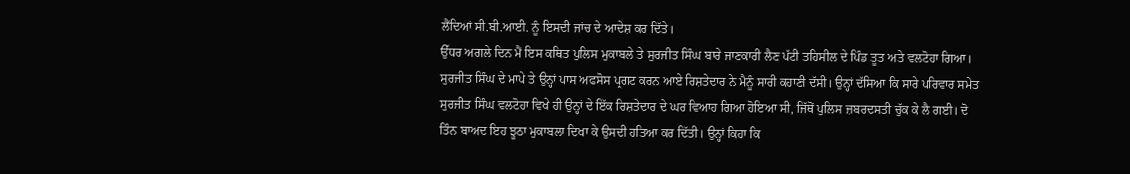ਲੈਂਦਿਆਂ ਸੀ.ਬੀ.ਆਈ. ਨੂੰ ਇਸਦੀ ਜਾਂਚ ਦੇ ਆਦੇਸ਼ ਕਰ ਦਿੱਤੇ।
ਉੱਧਰ ਅਗਲੇ ਦਿਨ ਮੈਂ ਇਸ ਕਥਿਤ ਪੁਲਿਸ ਮੁਕਾਬਲੇ ਤੇ ਸੁਰਜੀਤ ਸਿੰਘ ਬਾਰੇ ਜਾਣਕਾਰੀ ਲੈਣ ਪੱਟੀ ਤਹਿਸੀਲ ਦੇ ਪਿੰਡ ਤੂਤ ਅਤੇ ਵਲਟੋਹਾ ਗਿਆ। ਸੁਰਜੀਤ ਸਿੰਘ ਦੇ ਮਾਪੇ ਤੇ ਉਨ੍ਹਾਂ ਪਾਸ ਅਫਸੋਸ ਪ੍ਰਗਟ ਕਰਨ ਆਏ ਰਿਸ਼ਤੇਦਾਰ ਨੇ ਮੈਨੂੰ ਸਾਰੀ ਕਹਾਣੀ ਦੱਸੀ। ਉਨ੍ਹਾਂ ਦੱਸਿਆ ਕਿ ਸਾਰੇ ਪਰਿਵਾਰ ਸਮੇਤ ਸੁਰਜੀਤ ਸਿੰਘ ਵਲਟੋਹਾ ਵਿਖੇ ਹੀ ਉਨ੍ਹਾਂ ਦੇ ਇੱਕ ਰਿਸ਼ਤੇਦਾਰ ਦੇ ਘਰ ਵਿਆਹ ਗਿਆ ਹੋਇਆ ਸੀ, ਜਿੱਥੋਂ ਪੁਲਿਸ ਜ਼ਬਰਦਸਤੀ ਚੁੱਕ ਕੇ ਲੈ ਗਈ। ਦੋ ਤਿੰਨ ਬਾਅਦ ਇਹ ਝੂਠਾ ਮੁਕਾਬਲਾ ਦਿਖਾ ਕੇ ਉਸਦੀ ਹਤਿਆ ਕਰ ਦਿੱਤੀ। ਉਨ੍ਹਾਂ ਕਿਹਾ ਕਿ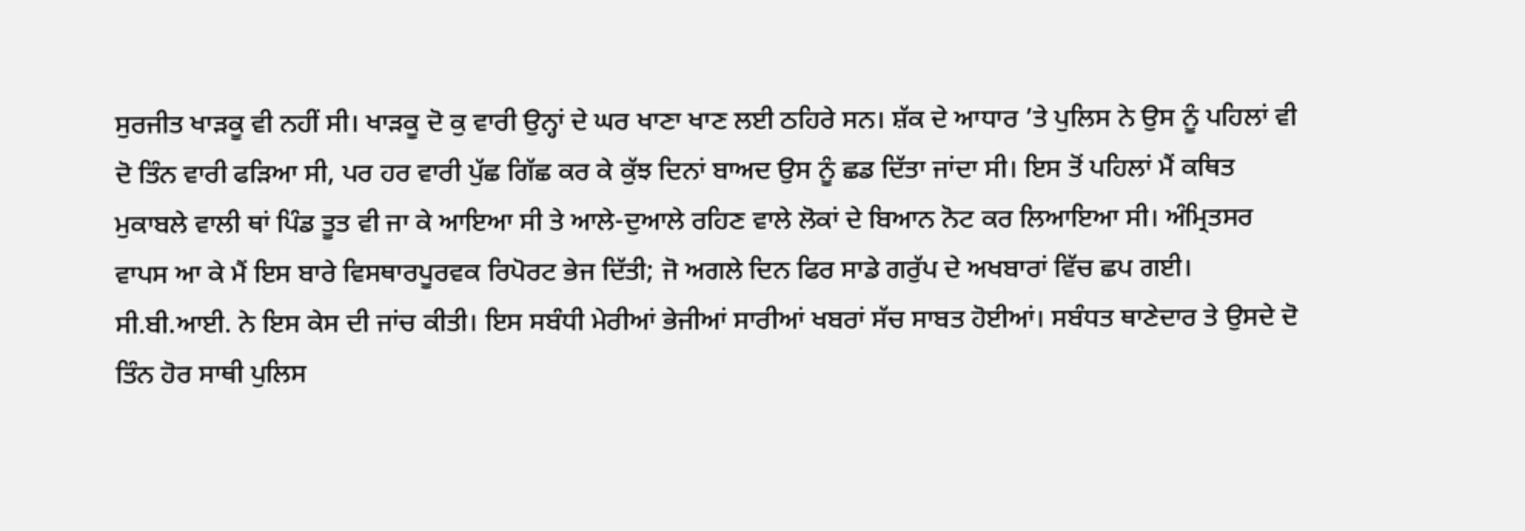ਸੁਰਜੀਤ ਖਾੜਕੂ ਵੀ ਨਹੀਂ ਸੀ। ਖਾੜਕੂ ਦੋ ਕੁ ਵਾਰੀ ਉਨ੍ਹਾਂ ਦੇ ਘਰ ਖਾਣਾ ਖਾਣ ਲਈ ਠਹਿਰੇ ਸਨ। ਸ਼ੱਕ ਦੇ ਆਧਾਰ ’ਤੇ ਪੁਲਿਸ ਨੇ ਉਸ ਨੂੰ ਪਹਿਲਾਂ ਵੀ ਦੋ ਤਿੰਨ ਵਾਰੀ ਫੜਿਆ ਸੀ, ਪਰ ਹਰ ਵਾਰੀ ਪੁੱਛ ਗਿੱਛ ਕਰ ਕੇ ਕੁੱਝ ਦਿਨਾਂ ਬਾਅਦ ਉਸ ਨੂੰ ਛਡ ਦਿੱਤਾ ਜਾਂਦਾ ਸੀ। ਇਸ ਤੋਂ ਪਹਿਲਾਂ ਮੈਂ ਕਥਿਤ ਮੁਕਾਬਲੇ ਵਾਲੀ ਥਾਂ ਪਿੰਡ ਤੂਤ ਵੀ ਜਾ ਕੇ ਆਇਆ ਸੀ ਤੇ ਆਲੇ-ਦੁਆਲੇ ਰਹਿਣ ਵਾਲੇ ਲੋਕਾਂ ਦੇ ਬਿਆਨ ਨੋਟ ਕਰ ਲਿਆਇਆ ਸੀ। ਅੰਮ੍ਰਿਤਸਰ ਵਾਪਸ ਆ ਕੇ ਮੈਂ ਇਸ ਬਾਰੇ ਵਿਸਥਾਰਪੂਰਵਕ ਰਿਪੋਰਟ ਭੇਜ ਦਿੱਤੀ; ਜੋ ਅਗਲੇ ਦਿਨ ਫਿਰ ਸਾਡੇ ਗਰੁੱਪ ਦੇ ਅਖਬਾਰਾਂ ਵਿੱਚ ਛਪ ਗਈ। ਸੀ.ਬੀ.ਆਈ. ਨੇ ਇਸ ਕੇਸ ਦੀ ਜਾਂਚ ਕੀਤੀ। ਇਸ ਸਬੰਧੀ ਮੇਰੀਆਂ ਭੇਜੀਆਂ ਸਾਰੀਆਂ ਖਬਰਾਂ ਸੱਚ ਸਾਬਤ ਹੋਈਆਂ। ਸਬੰਧਤ ਥਾਣੇਦਾਰ ਤੇ ਉਸਦੇ ਦੋ ਤਿੰਨ ਹੋਰ ਸਾਥੀ ਪੁਲਿਸ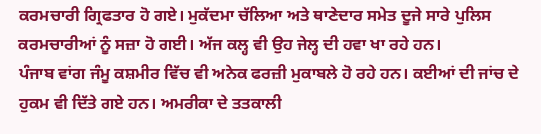ਕਰਮਚਾਰੀ ਗ੍ਰਿਫਤਾਰ ਹੋ ਗਏ। ਮੁਕੱਦਮਾ ਚੱਲਿਆ ਅਤੇ ਥਾਣੇਦਾਰ ਸਮੇਤ ਦੂਜੇ ਸਾਰੇ ਪੁਲਿਸ ਕਰਮਚਾਰੀਆਂ ਨੂੰ ਸਜ਼ਾ ਹੋ ਗਈ। ਅੱਜ ਕਲ੍ਹ ਵੀ ਉਹ ਜੇਲ੍ਹ ਦੀ ਹਵਾ ਖਾ ਰਹੇ ਹਨ।
ਪੰਜਾਬ ਵਾਂਗ ਜੰਮੂ ਕਸ਼ਮੀਰ ਵਿੱਚ ਵੀ ਅਨੇਕ ਫਰਜ਼ੀ ਮੁਕਾਬਲੇ ਹੋ ਰਹੇ ਹਨ। ਕਈਆਂ ਦੀ ਜਾਂਚ ਦੇ ਹੁਕਮ ਵੀ ਦਿੱਤੇ ਗਏ ਹਨ। ਅਮਰੀਕਾ ਦੇ ਤਤਕਾਲੀ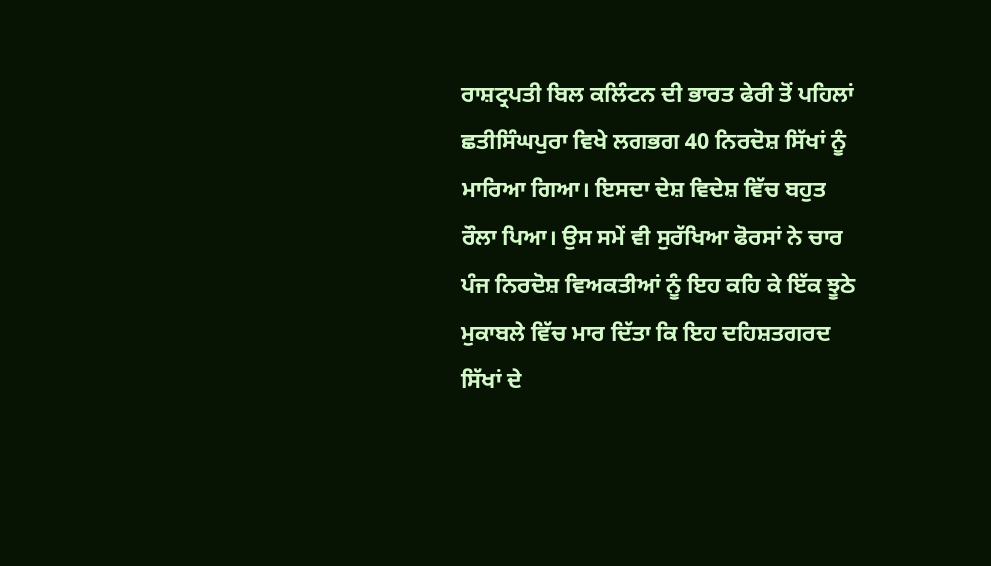ਰਾਸ਼ਟ੍ਰਪਤੀ ਬਿਲ ਕਲਿੰਟਨ ਦੀ ਭਾਰਤ ਫੇਰੀ ਤੋਂ ਪਹਿਲਾਂ ਛਤੀਸਿੰਘਪੁਰਾ ਵਿਖੇ ਲਗਭਗ 40 ਨਿਰਦੋਸ਼ ਸਿੱਖਾਂ ਨੂੰ ਮਾਰਿਆ ਗਿਆ। ਇਸਦਾ ਦੇਸ਼ ਵਿਦੇਸ਼ ਵਿੱਚ ਬਹੁਤ ਰੌਲਾ ਪਿਆ। ਉਸ ਸਮੇਂ ਵੀ ਸੁਰੱਖਿਆ ਫੋਰਸਾਂ ਨੇ ਚਾਰ ਪੰਜ ਨਿਰਦੋਸ਼ ਵਿਅਕਤੀਆਂ ਨੂੰ ਇਹ ਕਹਿ ਕੇ ਇੱਕ ਝੂਠੇ ਮੁਕਾਬਲੇ ਵਿੱਚ ਮਾਰ ਦਿੱਤਾ ਕਿ ਇਹ ਦਹਿਸ਼ਤਗਰਦ ਸਿੱਖਾਂ ਦੇ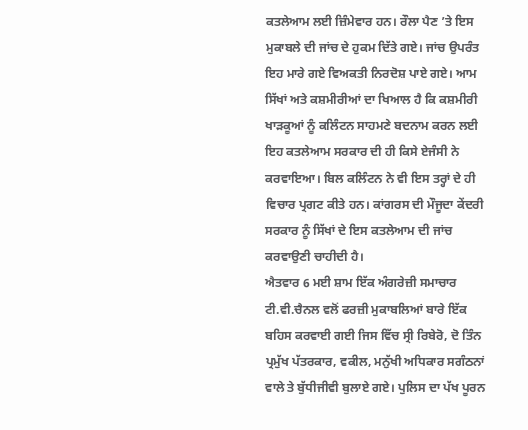ਕਤਲੇਆਮ ਲਈ ਜ਼ਿੰਮੇਵਾਰ ਹਨ। ਰੌਲਾ ਪੈਣ ’ਤੇ ਇਸ ਮੁਕਾਬਲੇ ਦੀ ਜਾਂਚ ਦੇ ਹੁਕਮ ਦਿੱਤੇ ਗਏ। ਜਾਂਚ ਉਪਰੰਤ ਇਹ ਮਾਰੇ ਗਏ ਵਿਅਕਤੀ ਨਿਰਦੋਸ਼ ਪਾਏ ਗਏ। ਆਮ ਸਿੱਖਾਂ ਅਤੇ ਕਸ਼ਮੀਰੀਆਂ ਦਾ ਖਿਆਲ ਹੈ ਕਿ ਕਸ਼ਮੀਰੀ ਖਾੜਕੂਆਂ ਨੂੰ ਕਲਿੰਟਨ ਸਾਹਮਣੇ ਬਦਨਾਮ ਕਰਨ ਲਈ ਇਹ ਕਤਲੇਆਮ ਸਰਕਾਰ ਦੀ ਹੀ ਕਿਸੇ ਏਜੰਸੀ ਨੇ ਕਰਵਾਇਆ। ਬਿਲ ਕਲਿੰਟਨ ਨੇ ਵੀ ਇਸ ਤਰ੍ਹਾਂ ਦੇ ਹੀ ਵਿਚਾਰ ਪ੍ਰਗਟ ਕੀਤੇ ਹਨ। ਕਾਂਗਰਸ ਦੀ ਮੌਜੂਦਾ ਕੇਂਦਰੀ ਸਰਕਾਰ ਨੂੰ ਸਿੱਖਾਂ ਦੇ ਇਸ ਕਤਲੇਆਮ ਦੀ ਜਾਂਚ ਕਰਵਾਉਣੀ ਚਾਹੀਦੀ ਹੈ।
ਐਤਵਾਰ 6 ਮਈ ਸ਼ਾਮ ਇੱਕ ਅੰਗਰੇਜ਼ੀ ਸਮਾਚਾਰ ਟੀ.ਵੀ.ਚੈਨਲ ਵਲੋਂ ਫਰਜ਼ੀ ਮੁਕਾਬਲਿਆਂ ਬਾਰੇ ਇੱਕ ਬਹਿਸ ਕਰਵਾਈ ਗਈ ਜਿਸ ਵਿੱਚ ਸ੍ਰੀ ਰਿਬੇਰੋ, ਦੋ ਤਿੰਨ ਪ੍ਰਮੁੱਖ ਪੱਤਰਕਾਰ, ਵਕੀਲ, ਮਨੁੱਖੀ ਅਧਿਕਾਰ ਸਗੰਠਨਾਂ ਵਾਲੇ ਤੇ ਬੁੱਧੀਜੀਵੀ ਬੁਲਾਏ ਗਏ। ਪੁਲਿਸ ਦਾ ਪੱਖ ਪੂਰਨ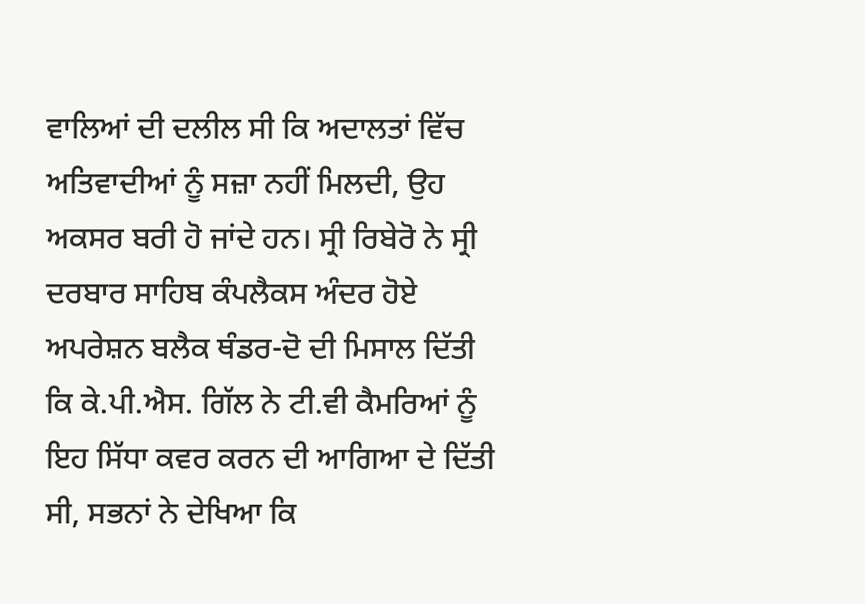ਵਾਲਿਆਂ ਦੀ ਦਲੀਲ ਸੀ ਕਿ ਅਦਾਲਤਾਂ ਵਿੱਚ ਅਤਿਵਾਦੀਆਂ ਨੂੰ ਸਜ਼ਾ ਨਹੀਂ ਮਿਲਦੀ, ਉਹ ਅਕਸਰ ਬਰੀ ਹੋ ਜਾਂਦੇ ਹਨ। ਸ੍ਰੀ ਰਿਬੇਰੋ ਨੇ ਸ੍ਰੀ ਦਰਬਾਰ ਸਾਹਿਬ ਕੰਪਲੈਕਸ ਅੰਦਰ ਹੋਏ ਅਪਰੇਸ਼ਨ ਬਲੈਕ ਥੰਡਰ-ਦੋ ਦੀ ਮਿਸਾਲ ਦਿੱਤੀ ਕਿ ਕੇ.ਪੀ.ਐਸ. ਗਿੱਲ ਨੇ ਟੀ.ਵੀ ਕੈਮਰਿਆਂ ਨੂੰ ਇਹ ਸਿੱਧਾ ਕਵਰ ਕਰਨ ਦੀ ਆਗਿਆ ਦੇ ਦਿੱਤੀ ਸੀ, ਸਭਨਾਂ ਨੇ ਦੇਖਿਆ ਕਿ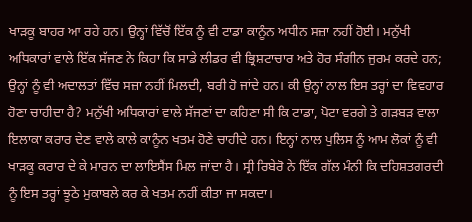ਖਾੜਕੂ ਬਾਹਰ ਆ ਰਹੇ ਹਨ। ਉਨ੍ਹਾਂ ਵਿੱਚੋਂ ਇੱਕ ਨੂੰ ਵੀ ਟਾਡਾ ਕਾਨੂੰਨ ਅਧੀਨ ਸਜ਼ਾ ਨਹੀਂ ਹੋਈ। ਮਨੁੱਖੀ ਅਧਿਕਾਰਾਂ ਵਾਲੇ ਇੱਕ ਸੱਜਣ ਨੇ ਕਿਹਾ ਕਿ ਸਾਡੇ ਲੀਡਰ ਵੀ ਭ੍ਰਿਸ਼ਟਾਚਾਰ ਅਤੇ ਹੋਰ ਸੰਗੀਨ ਜੁਰਮ ਕਰਦੇ ਹਨ; ਉਨ੍ਹਾਂ ਨੂੰ ਵੀ ਅਦਾਲਤਾਂ ਵਿੱਚ ਸਜ਼ਾ ਨਹੀਂ ਮਿਲਦੀ, ਬਰੀ ਹੋ ਜਾਂਦੇ ਹਨ। ਕੀ ਉਨ੍ਹਾਂ ਨਾਲ ਇਸ ਤਰ੍ਹਾਂ ਦਾ ਵਿਵਹਾਰ ਹੋਣਾ ਚਾਹੀਦਾ ਹੈ? ਮਨੁੱਖੀ ਅਧਿਕਾਰਾਂ ਵਾਲੇ ਸੱਜਣਾਂ ਦਾ ਕਹਿਣਾ ਸੀ ਕਿ ਟਾਡਾ, ਪੋਟਾ ਵਰਗੇ ਤੇ ਗੜਬੜ ਵਾਲਾ ਇਲਾਕਾ ਕਰਾਰ ਦੇਣ ਵਾਲੇ ਕਾਲੇ ਕਾਨੂੰਨ ਖਤਮ ਹੋਣੇ ਚਾਹੀਦੇ ਹਨ। ਇਨ੍ਹਾਂ ਨਾਲ ਪੁਲਿਸ ਨੂੰ ਆਮ ਲੋਕਾਂ ਨੂੰ ਵੀ ਖਾੜਕੂ ਕਰਾਰ ਦੇ ਕੇ ਮਾਰਨ ਦਾ ਲਾਇਸੈਂਸ ਮਿਲ ਜਾਂਦਾ ਹੈ। ਸ੍ਰੀ ਰਿਬੇਰੋ ਨੇ ਇੱਕ ਗੱਲ ਮੰਨੀ ਕਿ ਦਹਿਸ਼ਤਗਰਦੀ ਨੂੰ ਇਸ ਤਰ੍ਹਾਂ ਝੂਠੇ ਮੁਕਾਬਲੇ ਕਰ ਕੇ ਖਤਮ ਨਹੀਂ ਕੀਤਾ ਜਾ ਸਕਦਾ।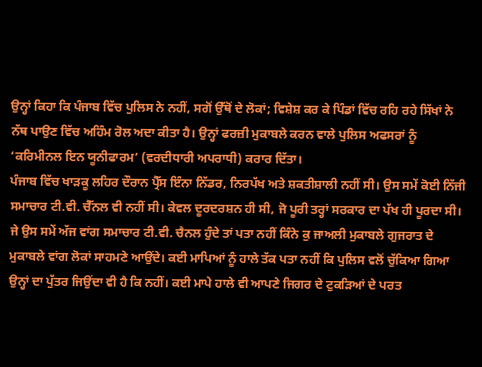ਉਨ੍ਹਾਂ ਕਿਹਾ ਕਿ ਪੰਜਾਬ ਵਿੱਚ ਪੁਲਿਸ ਨੇ ਨਹੀਂ, ਸਗੋਂ ਉੱਥੋਂ ਦੇ ਲੋਕਾਂ; ਵਿਸ਼ੇਸ਼ ਕਰ ਕੇ ਪਿੰਡਾਂ ਵਿੱਚ ਰਹਿ ਰਹੇ ਸਿੱਖਾਂ ਨੇ ਨੱਥ ਪਾਉਣ ਵਿੱਚ ਅਹਿੰਮ ਰੋਲ ਅਦਾ ਕੀਤਾ ਹੈ। ਉਨ੍ਹਾਂ ਫਰਜ਼ੀ ਮੁਕਾਬਲੇ ਕਰਨ ਵਾਲੇ ਪੁਲਿਸ ਅਫਸਰਾਂ ਨੂੰ ‘ਕਰਿਮੀਨਲ ਇਨ ਯੂਨੀਫਾਰਮ’ (ਵਰਦੀਧਾਰੀ ਅਪਰਾਧੀ) ਕਰਾਰ ਦਿੱਤਾ।
ਪੰਜਾਬ ਵਿੱਚ ਖਾੜਕੂ ਲਹਿਰ ਦੌਰਾਨ ਪ੍ਰੈੱਸ ਇੰਨਾ ਨਿੱਡਰ, ਨਿਰਪੱਖ ਅਤੇ ਸ਼ਕਤੀਸ਼ਾਲੀ ਨਹੀਂ ਸੀ। ਉਸ ਸਮੇਂ ਕੋਈ ਨਿੱਜੀ ਸਮਾਚਾਰ ਟੀ.ਵੀ. ਚੈੱਨਲ ਵੀ ਨਹੀਂ ਸੀ। ਕੇਵਲ ਦੂਰਦਰਸ਼ਨ ਹੀ ਸੀ, ਜੋ ਪੂਰੀ ਤਰ੍ਹਾਂ ਸਰਕਾਰ ਦਾ ਪੱਖ ਹੀ ਪੂਰਦਾ ਸੀ। ਜੇ ਉਸ ਸਮੇਂ ਅੱਜ ਵਾਂਗ ਸਮਾਚਾਰ ਟੀ.ਵੀ. ਚੈਨਲ ਹੁੰਦੇ ਤਾਂ ਪਤਾ ਨਹੀਂ ਕਿੰਨੇ ਕੁ ਜਾਅਲੀ ਮੁਕਾਬਲੇ ਗੁਜਰਾਤ ਦੇ ਮੁਕਾਬਲੇ ਵਾਂਗ ਲੋਕਾਂ ਸਾਹਮਣੇ ਆਉਂਦੇ। ਕਈ ਮਾਪਿਆਂ ਨੂੰ ਹਾਲੇ ਤੱਕ ਪਤਾ ਨਹੀਂ ਕਿ ਪੁਲਿਸ ਵਲੋਂ ਚੁੱਕਿਆ ਗਿਆ ਉਨ੍ਹਾਂ ਦਾ ਪੁੱਤਰ ਜਿਉਂਦਾ ਵੀ ਹੈ ਕਿ ਨਹੀਂ। ਕਈ ਮਾਪੇ ਹਾਲੇ ਵੀ ਆਪਣੇ ਜਿਗਰ ਦੇ ਟੁਕੜਿਆਂ ਦੇ ਪਰਤ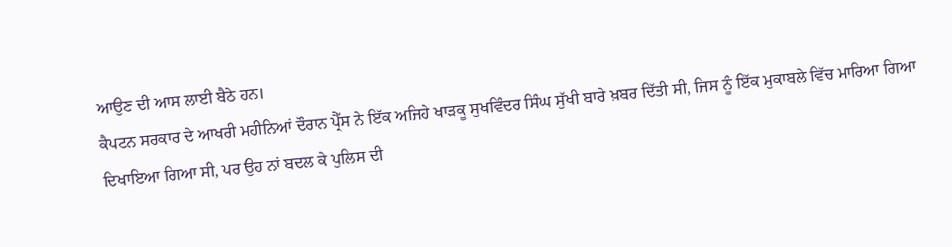ਆਉਣ ਦੀ ਆਸ ਲਾਈ ਬੈਠੇ ਹਨ।
ਕੈਪਟਨ ਸਰਕਾਰ ਦੇ ਆਖਰੀ ਮਹੀਨਿਆਂ ਦੌਰਾਨ ਪ੍ਰੈੱਸ ਨੇ ਇੱਕ ਅਜਿਹੇ ਖਾੜਕੂ ਸੁਖਵਿੰਦਰ ਸਿੰਘ ਸੁੱਖੀ ਬਾਰੇ ਖ਼ਬਰ ਦਿੱਤੀ ਸੀ, ਜਿਸ ਨੂੰ ਇੱਕ ਮੁਕਾਬਲੇ ਵਿੱਚ ਮਾਰਿਆ ਗਿਆ ਦਿਖਾਇਆ ਗਿਆ ਸੀ, ਪਰ ਉਹ ਨਾਂ ਬਦਲ ਕੇ ਪੁਲਿਸ ਦੀ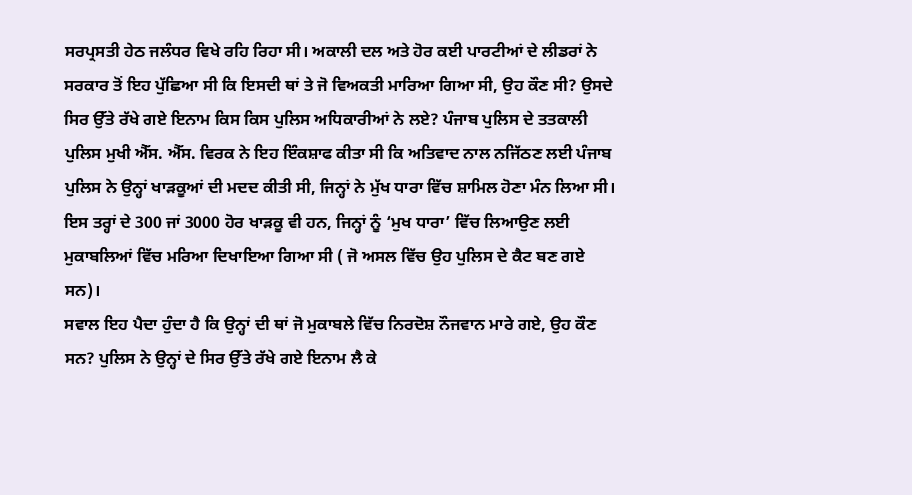ਸਰਪ੍ਰਸਤੀ ਹੇਠ ਜਲੰਧਰ ਵਿਖੇ ਰਹਿ ਰਿਹਾ ਸੀ। ਅਕਾਲੀ ਦਲ ਅਤੇ ਹੋਰ ਕਈ ਪਾਰਟੀਆਂ ਦੇ ਲੀਡਰਾਂ ਨੇ ਸਰਕਾਰ ਤੋਂ ਇਹ ਪੁੱਛਿਆ ਸੀ ਕਿ ਇਸਦੀ ਥਾਂ ਤੇ ਜੋ ਵਿਅਕਤੀ ਮਾਰਿਆ ਗਿਆ ਸੀ, ਉਹ ਕੌਣ ਸੀ? ਉਸਦੇ ਸਿਰ ਉੱਤੇ ਰੱਖੇ ਗਏ ਇਨਾਮ ਕਿਸ ਕਿਸ ਪੁਲਿਸ ਅਧਿਕਾਰੀਆਂ ਨੇ ਲਏ? ਪੰਜਾਬ ਪੁਲਿਸ ਦੇ ਤਤਕਾਲੀ ਪੁਲਿਸ ਮੁਖੀ ਐੱਸ. ਐੱਸ. ਵਿਰਕ ਨੇ ਇਹ ਇੰਕਸ਼ਾਫ ਕੀਤਾ ਸੀ ਕਿ ਅਤਿਵਾਦ ਨਾਲ ਨਜਿੱਠਣ ਲਈ ਪੰਜਾਬ ਪੁਲਿਸ ਨੇ ਉਨ੍ਹਾਂ ਖਾੜਕੂਆਂ ਦੀ ਮਦਦ ਕੀਤੀ ਸੀ, ਜਿਨ੍ਹਾਂ ਨੇ ਮੁੱਖ ਧਾਰਾ ਵਿੱਚ ਸ਼ਾਮਿਲ ਹੋਣਾ ਮੰਨ ਲਿਆ ਸੀ। ਇਸ ਤਰ੍ਹਾਂ ਦੇ 300 ਜਾਂ 3000 ਹੋਰ ਖਾੜਕੂ ਵੀ ਹਨ, ਜਿਨ੍ਹਾਂ ਨੂੰ ‘ਮੁਖ ਧਾਰਾ’ ਵਿੱਚ ਲਿਆਉਣ ਲਈ ਮੁਕਾਬਲਿਆਂ ਵਿੱਚ ਮਰਿਆ ਦਿਖਾਇਆ ਗਿਆ ਸੀ ( ਜੋ ਅਸਲ ਵਿੱਚ ਉਹ ਪੁਲਿਸ ਦੇ ਕੈਟ ਬਣ ਗਏ ਸਨ)।
ਸਵਾਲ ਇਹ ਪੈਦਾ ਹੁੰਦਾ ਹੈ ਕਿ ਉਨ੍ਹਾਂ ਦੀ ਥਾਂ ਜੋ ਮੁਕਾਬਲੇ ਵਿੱਚ ਨਿਰਦੋਸ਼ ਨੌਜਵਾਨ ਮਾਰੇ ਗਏ, ਉਹ ਕੌਣ ਸਨ? ਪੁਲਿਸ ਨੇ ਉਨ੍ਹਾਂ ਦੇ ਸਿਰ ਉੱਤੇ ਰੱਖੇ ਗਏ ਇਨਾਮ ਲੈ ਕੇ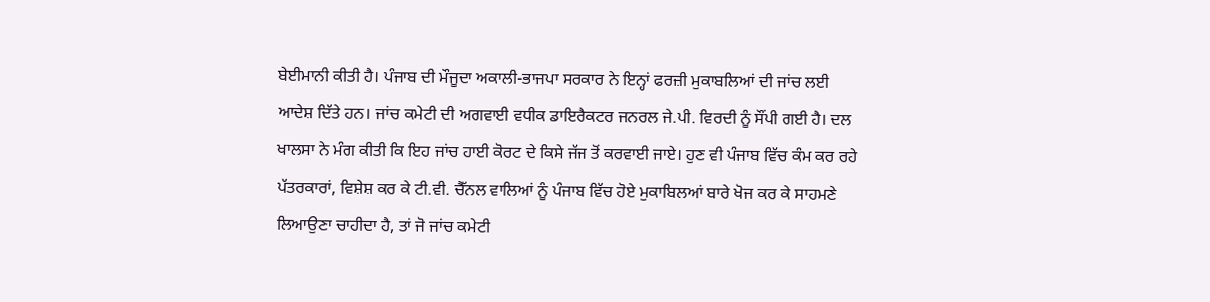ਬੇਈਮਾਨੀ ਕੀਤੀ ਹੈ। ਪੰਜਾਬ ਦੀ ਮੌਜੂਦਾ ਅਕਾਲੀ-ਭਾਜਪਾ ਸਰਕਾਰ ਨੇ ਇਨ੍ਹਾਂ ਫਰਜ਼ੀ ਮੁਕਾਬਲਿਆਂ ਦੀ ਜਾਂਚ ਲਈ ਆਦੇਸ਼ ਦਿੱਤੇ ਹਨ। ਜਾਂਚ ਕਮੇਟੀ ਦੀ ਅਗਵਾਈ ਵਧੀਕ ਡਾਇਰੈਕਟਰ ਜਨਰਲ ਜੇ.ਪੀ. ਵਿਰਦੀ ਨੂੰ ਸੌਂਪੀ ਗਈ ਹੈ। ਦਲ ਖਾਲਸਾ ਨੇ ਮੰਗ ਕੀਤੀ ਕਿ ਇਹ ਜਾਂਚ ਹਾਈ ਕੋਰਟ ਦੇ ਕਿਸੇ ਜੱਜ ਤੋਂ ਕਰਵਾਈ ਜਾਏ। ਹੁਣ ਵੀ ਪੰਜਾਬ ਵਿੱਚ ਕੰਮ ਕਰ ਰਹੇ ਪੱਤਰਕਾਰਾਂ, ਵਿਸ਼ੇਸ਼ ਕਰ ਕੇ ਟੀ.ਵੀ. ਚੈੱਨਲ ਵਾਲਿਆਂ ਨੂੰ ਪੰਜਾਬ ਵਿੱਚ ਹੋਏ ਮੁਕਾਬਿਲਆਂ ਬਾਰੇ ਖੋਜ ਕਰ ਕੇ ਸਾਹਮਣੇ ਲਿਆਉਣਾ ਚਾਹੀਦਾ ਹੈ, ਤਾਂ ਜੋ ਜਾਂਚ ਕਮੇਟੀ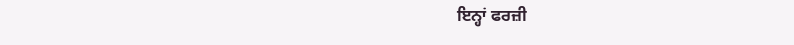ਇਨ੍ਹਾਂ ਫਰਜ਼ੀ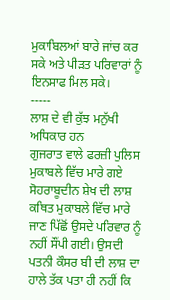ਮੁਕਾਬਿਲਆਂ ਬਾਰੇ ਜਾਂਚ ਕਰ ਸਕੇ ਅਤੇ ਪੀੜਤ ਪਰਿਵਾਰਾਂ ਨੂੰ ਇਨਸਾਫ ਮਿਲ ਸਕੇ।
-----
ਲਾਸ਼ ਦੇ ਵੀ ਕੁੱਝ ਮਨੁੱਖੀ ਅਧਿਕਾਰ ਹਨ
ਗੁਜਰਾਤ ਵਾਲੇ ਫਰਜ਼ੀ ਪੁਲਿਸ ਮੁਕਾਬਲੇ ਵਿੱਚ ਮਾਰੇ ਗਏ ਸੋਹਰਾਬੂਦੀਨ ਸ਼ੇਖ ਦੀ ਲਾਸ਼ ਕਥਿਤ ਮੁਕਾਬਲੇ ਵਿੱਚ ਮਾਰੇ ਜਾਣ ਪਿੱਛੋਂ ਉਸਦੇ ਪਰਿਵਾਰ ਨੂੰ ਨਹੀਂ ਸੌਂਪੀ ਗਈ। ਉਸਦੀ ਪਤਨੀ ਕੌਸਰ ਬੀ ਦੀ ਲਾਸ਼ ਦਾ ਹਾਲੇ ਤੱਕ ਪਤਾ ਹੀ ਨਹੀਂ ਕਿ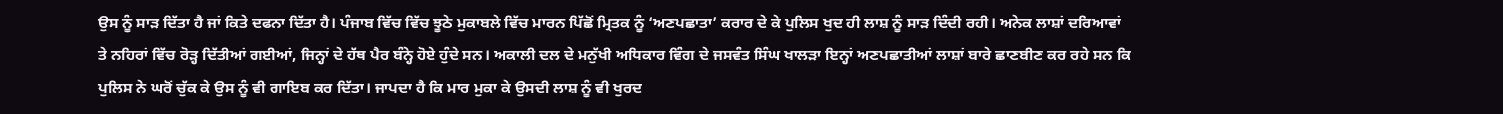ਉਸ ਨੂੰ ਸਾੜ ਦਿੱਤਾ ਹੈ ਜਾਂ ਕਿਤੇ ਦਫਨਾ ਦਿੱਤਾ ਹੈ। ਪੰਜਾਬ ਵਿੱਚ ਵਿੱਚ ਝੂਠੇ ਮੁਕਾਬਲੇ ਵਿੱਚ ਮਾਰਨ ਪਿੱਛੋਂ ਮ੍ਰਿਤਕ ਨੂੰ ‘ਅਣਪਛਾਤਾ’ ਕਰਾਰ ਦੇ ਕੇ ਪੁਲਿਸ ਖੁਦ ਹੀ ਲਾਸ਼ ਨੂੰ ਸਾੜ ਦਿੰਦੀ ਰਹੀ। ਅਨੇਕ ਲਾਸ਼ਾਂ ਦਰਿਆਵਾਂ ਤੇ ਨਹਿਰਾਂ ਵਿੱਚ ਰੋੜ੍ਹ ਦਿੱਤੀਆਂ ਗਈਆਂ, ਜਿਨ੍ਹਾਂ ਦੇ ਹੱਥ ਪੈਰ ਬੰਨ੍ਹੇ ਹੋਏ ਹੁੰਦੇ ਸਨ। ਅਕਾਲੀ ਦਲ ਦੇ ਮਨੁੱਖੀ ਅਧਿਕਾਰ ਵਿੰਗ ਦੇ ਜਸਵੰਤ ਸਿੰਘ ਖਾਲੜਾ ਇਨ੍ਹਾਂ ਅਣਪਛਾਤੀਆਂ ਲਾਸ਼ਾਂ ਬਾਰੇ ਛਾਣਬੀਣ ਕਰ ਰਹੇ ਸਨ ਕਿ ਪੁਲਿਸ ਨੇ ਘਰੋਂ ਚੁੱਕ ਕੇ ਉਸ ਨੂੰ ਵੀ ਗਾਇਬ ਕਰ ਦਿੱਤਾ। ਜਾਪਦਾ ਹੈ ਕਿ ਮਾਰ ਮੁਕਾ ਕੇ ਉਸਦੀ ਲਾਸ਼ ਨੂੰ ਵੀ ਖੁਰਦ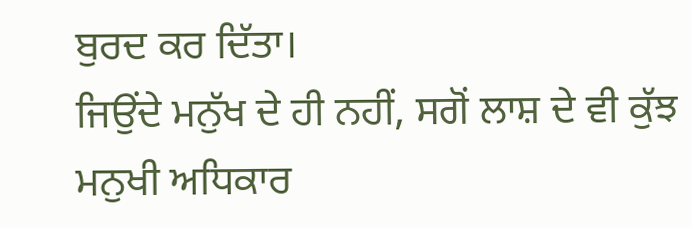ਬੁਰਦ ਕਰ ਦਿੱਤਾ।
ਜਿਉਂਦੇ ਮਨੁੱਖ ਦੇ ਹੀ ਨਹੀਂ, ਸਗੋਂ ਲਾਸ਼ ਦੇ ਵੀ ਕੁੱਝ ਮਨੁਖੀ ਅਧਿਕਾਰ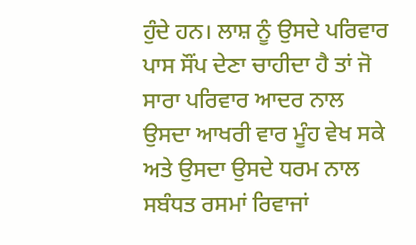ਹੁੰਦੇ ਹਨ। ਲਾਸ਼ ਨੂੰ ਉਸਦੇ ਪਰਿਵਾਰ ਪਾਸ ਸੌਂਪ ਦੇਣਾ ਚਾਹੀਦਾ ਹੈ ਤਾਂ ਜੋ ਸਾਰਾ ਪਰਿਵਾਰ ਆਦਰ ਨਾਲ ਉਸਦਾ ਆਖਰੀ ਵਾਰ ਮੂੰਹ ਵੇਖ ਸਕੇ ਅਤੇ ਉਸਦਾ ਉਸਦੇ ਧਰਮ ਨਾਲ ਸਬੰਧਤ ਰਸਮਾਂ ਰਿਵਾਜਾਂ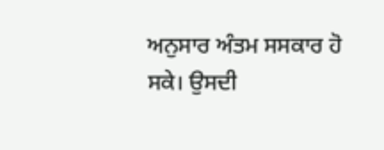ਅਨੁਸਾਰ ਅੰਤਮ ਸਸਕਾਰ ਹੋ ਸਕੇ। ਉਸਦੀ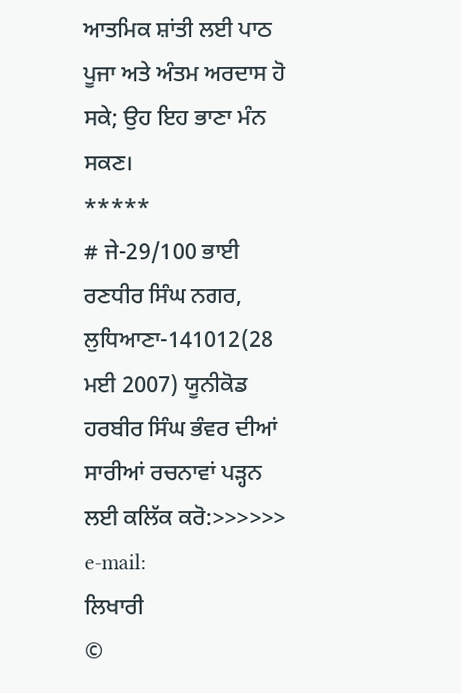ਆਤਮਿਕ ਸ਼ਾਂਤੀ ਲਈ ਪਾਠ ਪੂਜਾ ਅਤੇ ਅੰਤਮ ਅਰਦਾਸ ਹੋ ਸਕੇ; ਉਹ ਇਹ ਭਾਣਾ ਮੰਨ ਸਕਣ।
*****
# ਜੇ-29/100 ਭਾਈ ਰਣਧੀਰ ਸਿੰਘ ਨਗਰ, ਲੁਧਿਆਣਾ-141012(28 ਮਈ 2007) ਯੂਨੀਕੋਡ
ਹਰਬੀਰ ਸਿੰਘ ਭੰਵਰ ਦੀਆਂ ਸਾਰੀਆਂ ਰਚਨਾਵਾਂ ਪੜ੍ਹਨ ਲਈ ਕਲਿੱਕ ਕਰੋ:>>>>>>
e-mail:
ਲਿਖਾਰੀ
©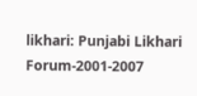likhari: Punjabi Likhari Forum-2001-2007